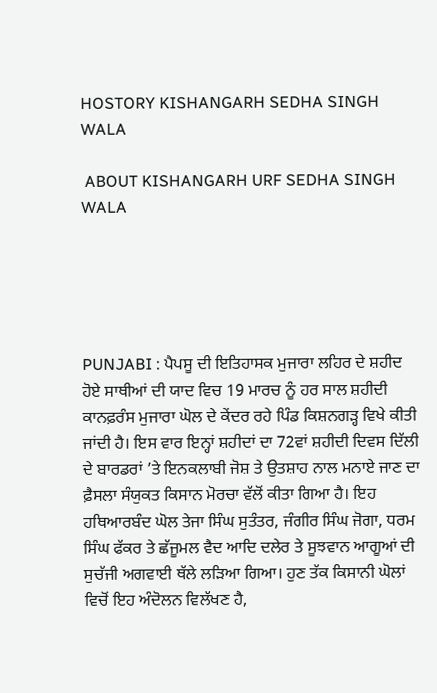HOSTORY KISHANGARH SEDHA SINGH WALA

 ABOUT KISHANGARH URF SEDHA SINGH WALA





PUNJABI : ਪੈਪਸੂ ਦੀ ਇਤਿਹਾਸਕ ਮੁਜਾਰਾ ਲਹਿਰ ਦੇ ਸ਼ਹੀਦ ਹੋਏ ਸਾਥੀਆਂ ਦੀ ਯਾਦ ਵਿਚ 19 ਮਾਰਚ ਨੂੰ ਹਰ ਸਾਲ ਸ਼ਹੀਦੀ ਕਾਨਫ਼ਰੰਸ ਮੁਜਾਰਾ ਘੋਲ ਦੇ ਕੇਂਦਰ ਰਹੇ ਪਿੰਡ ਕਿਸ਼ਨਗੜ੍ਹ ਵਿਖੇ ਕੀਤੀ ਜਾਂਦੀ ਹੈ। ਇਸ ਵਾਰ ਇਨ੍ਹਾਂ ਸ਼ਹੀਦਾਂ ਦਾ 72ਵਾਂ ਸ਼ਹੀਦੀ ਦਿਵਸ ਦਿੱਲੀ ਦੇ ਬਾਰਡਰਾਂ ’ਤੇ ਇਨਕਲਾਬੀ ਜੋਸ਼ ਤੇ ਉਤਸ਼ਾਹ ਨਾਲ ਮਨਾਏ ਜਾਣ ਦਾ ਫ਼ੈਸਲਾ ਸੰਯੁਕਤ ਕਿਸਾਨ ਮੋਰਚਾ ਵੱਲੋਂ ਕੀਤਾ ਗਿਆ ਹੈ। ਇਹ ਹਥਿਆਰਬੰਦ ਘੋਲ ਤੇਜਾ ਸਿੰਘ ਸੁਤੰਤਰ, ਜੰਗੀਰ ਸਿੰਘ ਜੋਗਾ, ਧਰਮ ਸਿੰਘ ਫੱਕਰ ਤੇ ਛੱਜੂਮਲ ਵੈਦ ਆਦਿ ਦਲੇਰ ਤੇ ਸੂਝਵਾਨ ਆਗੂਆਂ ਦੀ ਸੁਚੱਜੀ ਅਗਵਾਈ ਥੱਲੇ ਲੜਿਆ ਗਿਆ। ਹੁਣ ਤੱਕ ਕਿਸਾਨੀ ਘੋਲਾਂ ਵਿਚੋਂ ਇਹ ਅੰਦੋਲਨ ਵਿਲੱਖਣ ਹੈ,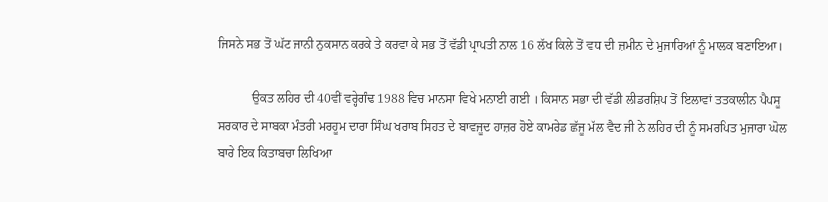ਜਿਸਨੇ ਸਭ ਤੋਂ ਘੱਟ ਜਾਨੀ ਨੁਕਸਾਨ ਕਰਕੇ ਤੇ ਕਰਵਾ ਕੇ ਸਭ ਤੋਂ ਵੱਡੀ ਪ੍ਰਾਪਤੀ ਨਾਲ 16 ਲੱਖ ਕਿਲੇ ਤੋਂ ਵਧ ਦੀ ਜ਼ਮੀਨ ਦੇ ਮੁਜਾਰਿਆਂ ਨੂੰ ਮਾਲਕ ਬਣਾਇਆ।

           ਉਕਤ ਲਹਿਰ ਦੀ 40ਵੀਂ ਵਰ੍ਹੇਗੰਢ 1988 ਵਿਚ ਮਾਨਸਾ ਵਿਖੇ ਮਨਾਈ ਗਈ । ਕਿਸਾਨ ਸਭਾ ਦੀ ਵੱਡੀ ਲੀਡਰਸ਼ਿਪ ਤੋਂ ਇਲਾਵਾਂ ਤਤਕਾਲੀਨ ਪੈਪਸੂ ਸਰਕਾਰ ਦੇ ਸਾਬਕਾ ਮੰਤਰੀ ਮਰਹੂਮ ਦਾਰਾ ਸਿੰਘ ਖਰਾਬ ਸਿਹਤ ਦੇ ਬਾਵਜੂਦ ਹਾਜ਼ਰ ਹੋਏ ਕਾਮਰੇਡ ਛੱਜੂ ਮੱਲ ਵੈਦ ਜੀ ਨੇ ਲਹਿਰ ਦੀ ਨੂੰ ਸਮਰਪਿਤ ਮੁਜਾਰਾ ਘੋਲ ਬਾਰੇ ਇਕ ਕਿਤਾਬਚਾ ਲਿਖਿਆ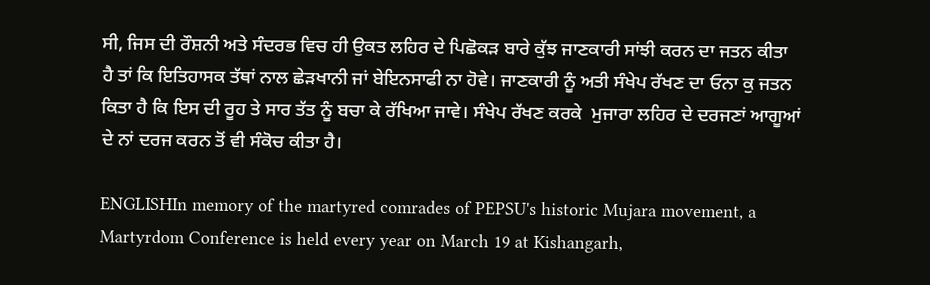ਸੀ, ਜਿਸ ਦੀ ਰੌਸ਼ਨੀ ਅਤੇ ਸੰਦਰਭ ਵਿਚ ਹੀ ਉਕਤ ਲਹਿਰ ਦੇ ਪਿਛੋਕੜ ਬਾਰੇ ਕੁੱਝ ਜਾਣਕਾਰੀ ਸਾਂਝੀ ਕਰਨ ਦਾ ਜਤਨ ਕੀਤਾ ਹੈ ਤਾਂ ਕਿ ਇਤਿਹਾਸਕ ਤੱਥਾਂ ਨਾਲ ਛੇੜਖਾਨੀ ਜਾਂ ਬੇਇਨਸਾਫੀ ਨਾ ਹੋਵੇ। ਜਾਣਕਾਰੀ ਨੂੰ ਅਤੀ ਸੰਖੇਪ ਰੱਖਣ ਦਾ ਓਨਾ ਕੁ ਜਤਨ ਕਿਤਾ ਹੈ ਕਿ ਇਸ ਦੀ ਰੂਹ ਤੇ ਸਾਰ ਤੱਤ ਨੂੰ ਬਚਾ ਕੇ ਰੱਖਿਆ ਜਾਵੇ। ਸੰਖੇਪ ਰੱਖਣ ਕਰਕੇ  ਮੁਜਾਰਾ ਲਹਿਰ ਦੇ ਦਰਜਣਾਂ ਆਗੂਆਂ ਦੇ ਨਾਂ ਦਰਜ ਕਰਨ ਤੋਂ ਵੀ ਸੰਕੋਚ ਕੀਤਾ ਹੈ।

ENGLISHIn memory of the martyred comrades of PEPSU's historic Mujara movement, a Martyrdom Conference is held every year on March 19 at Kishangarh,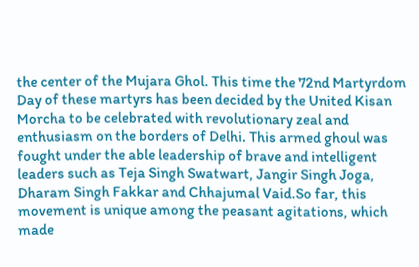the center of the Mujara Ghol. This time the 72nd Martyrdom Day of these martyrs has been decided by the United Kisan Morcha to be celebrated with revolutionary zeal and enthusiasm on the borders of Delhi. This armed ghoul was fought under the able leadership of brave and intelligent leaders such as Teja Singh Swatwart, Jangir Singh Joga, Dharam Singh Fakkar and Chhajumal Vaid.So far, this movement is unique among the peasant agitations, which made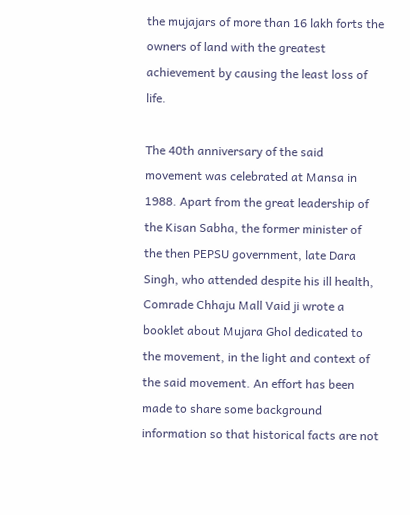the mujajars of more than 16 lakh forts the owners of land with the greatest achievement by causing the least loss of life.

The 40th anniversary of the said movement was celebrated at Mansa in 1988. Apart from the great leadership of the Kisan Sabha, the former minister of the then PEPSU government, late Dara Singh, who attended despite his ill health, Comrade Chhaju Mall Vaid ji wrote a booklet about Mujara Ghol dedicated to the movement, in the light and context of the said movement. An effort has been made to share some background information so that historical facts are not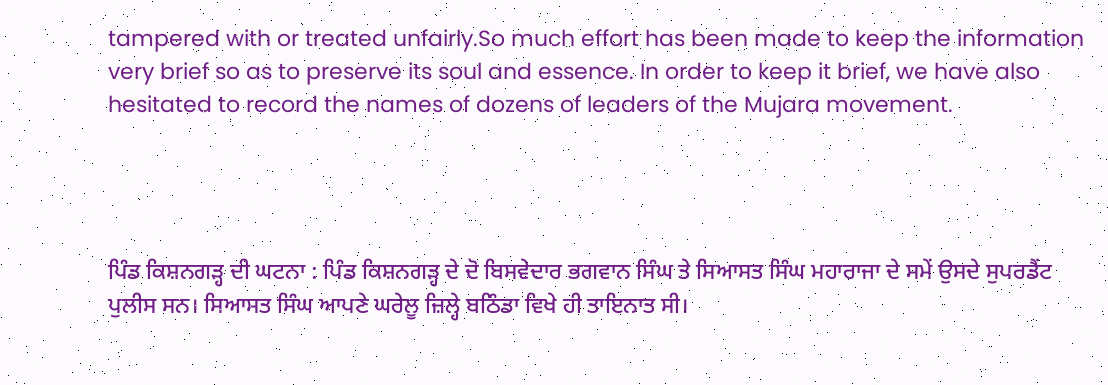tampered with or treated unfairly.So much effort has been made to keep the information very brief so as to preserve its soul and essence. In order to keep it brief, we have also hesitated to record the names of dozens of leaders of the Mujara movement.




ਪਿੰਡ ਕਿਸ਼ਨਗੜ੍ਹ ਦੀ ਘਟਨਾ : ਪਿੰਡ ਕਿਸ਼ਨਗੜ੍ਹ ਦੇ ਦੋ ਬਿਸਵੇਦਾਰ ਭਗਵਾਨ ਸਿੰਘ ਤੇ ਸਿਆਸਤ ਸਿੰਘ ਮਹਾਰਾਜਾ ਦੇ ਸਮੇਂ ਉਸਦੇ ਸੁਪਰਡੈਂਟ ਪੁਲੀਸ ਸਨ। ਸਿਆਸਤ ਸਿੰਘ ਆਪਣੇ ਘਰੇਲੂ ਜ਼ਿਲ੍ਹੇ ਬਠਿੰਡਾ ਵਿਖੇ ਹੀ ਤਾਇਨਾਤ ਸੀ।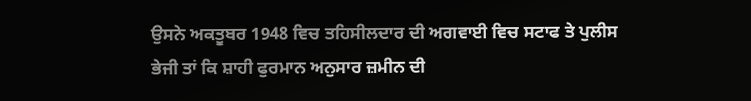ਉਸਨੇ ਅਕਤੂਬਰ 1948 ਵਿਚ ਤਹਿਸੀਲਦਾਰ ਦੀ ਅਗਵਾਈ ਵਿਚ ਸਟਾਫ ਤੇ ਪੁਲੀਸ ਭੇਜੀ ਤਾਂ ਕਿ ਸ਼ਾਹੀ ਫੁਰਮਾਨ ਅਨੁਸਾਰ ਜ਼ਮੀਨ ਦੀ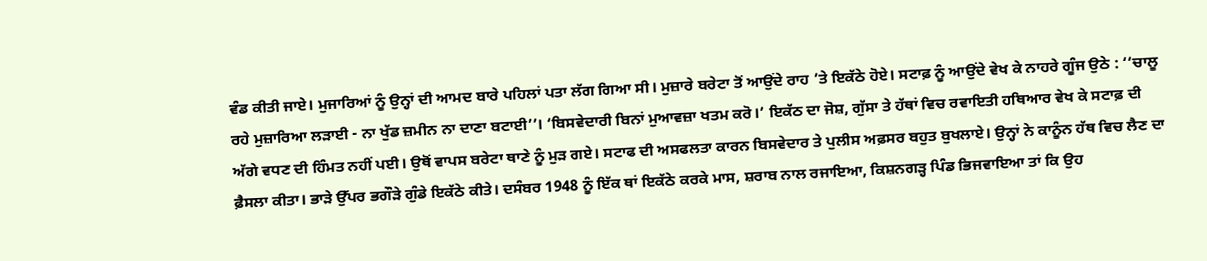ਵੰਡ ਕੀਤੀ ਜਾਏ। ਮੁਜਾਰਿਆਂ ਨੂੰ ਉਨ੍ਹਾਂ ਦੀ ਆਮਦ ਬਾਰੇ ਪਹਿਲਾਂ ਪਤਾ ਲੱਗ ਗਿਆ ਸੀ। ਮੁਜ਼ਾਰੇ ਬਰੇਟਾ ਤੋਂ ਆਉਂਦੇ ਰਾਹ ’ਤੇ ਇਕੱਠੇ ਹੋਏ। ਸਟਾਫ਼ ਨੂੰ ਆਉਂਦੇ ਵੇਖ ਕੇ ਨਾਹਰੇ ਗੂੰਜ ਉਠੇ : ‘‘ਚਾਲੂ ਰਹੇ ਮੁਜ਼ਾਰਿਆ ਲੜਾਈ - ਨਾ ਖੁੱਡ ਜ਼ਮੀਨ ਨਾ ਦਾਣਾ ਬਟਾਈ’’। ‘ਬਿਸਵੇਦਾਰੀ ਬਿਨਾਂ ਮੁਆਵਜ਼ਾ ਖਤਮ ਕਰੋ।’ ਇਕੱਠ ਦਾ ਜੋਸ਼, ਗੁੱਸਾ ਤੇ ਹੱਥਾਂ ਵਿਚ ਰਵਾਇਤੀ ਹਥਿਆਰ ਵੇਖ ਕੇ ਸਟਾਫ਼ ਦੀ ਅੱਗੇ ਵਧਣ ਦੀ ਹਿੰਮਤ ਨਹੀਂ ਪਈ। ਉਥੋਂ ਵਾਪਸ ਬਰੇਟਾ ਥਾਣੇ ਨੂੰ ਮੁੜ ਗਏ। ਸਟਾਫ ਦੀ ਅਸਫਲਤਾ ਕਾਰਨ ਬਿਸਵੇਦਾਰ ਤੇ ਪੁਲੀਸ ਅਫ਼ਸਰ ਬਹੁਤ ਬੁਖਲਾਏ। ਉਨ੍ਹਾਂ ਨੇ ਕਾਨੂੰਨ ਹੱਥ ਵਿਚ ਲੈਣ ਦਾ ਫ਼ੈਸਲਾ ਕੀਤਾ। ਭਾੜੇ ਉੱਪਰ ਭਗੌੜੇ ਗੁੰਡੇ ਇਕੱਠੇ ਕੀਤੇ। ਦਸੰਬਰ 1948 ਨੂੰ ਇੱਕ ਥਾਂ ਇਕੱਠੇ ਕਰਕੇ ਮਾਸ, ਸ਼ਰਾਬ ਨਾਲ ਰਜਾਇਆ, ਕਿਸ਼ਨਗੜ੍ਹ ਪਿੰਡ ਭਿਜਵਾਇਆ ਤਾਂ ਕਿ ਉਹ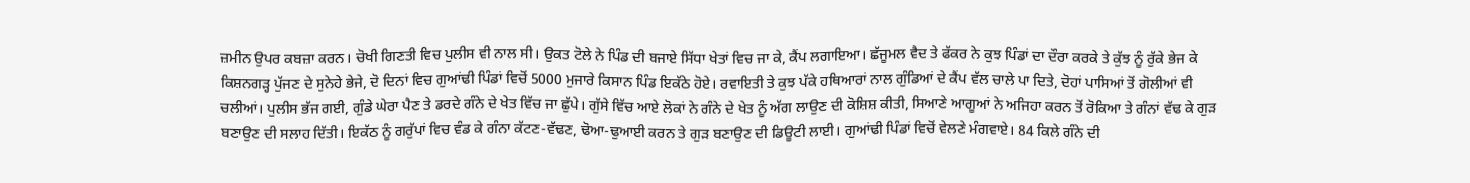ਜ਼ਮੀਨ ਉਪਰ ਕਬਜ਼ਾ ਕਰਨ। ਚੋਖੀ ਗਿਣਤੀ ਵਿਚ ਪੁਲੀਸ ਵੀ ਨਾਲ ਸੀ। ਉਕਤ ਟੋਲੇ ਨੇ ਪਿੰਡ ਦੀ ਬਜਾਏ ਸਿੱਧਾ ਖੇਤਾਂ ਵਿਚ ਜਾ ਕੇ, ਕੈਂਪ ਲਗਾਇਆ। ਛੱਜੂਮਲ ਵੈਦ ਤੇ ਫੱਕਰ ਨੇ ਕੁਝ ਪਿੰਡਾਂ ਦਾ ਦੌਰਾ ਕਰਕੇ ਤੇ ਕੁੱਝ ਨੂੰ ਰੁੱਕੇ ਭੇਜ ਕੇ ਕਿਸ਼ਨਗੜ੍ਹ ਪੁੱਜਣ ਦੇ ਸੁਨੇਹੇ ਭੇਜੇ, ਦੋ ਦਿਨਾਂ ਵਿਚ ਗੁਆਂਢੀ ਪਿੰਡਾਂ ਵਿਚੋਂ 5000 ਮੁਜਾਰੇ ਕਿਸਾਨ ਪਿੰਡ ਇਕੱਠੇ ਹੋਏ। ਰਵਾਇਤੀ ਤੇ ਕੁਝ ਪੱਕੇ ਹਥਿਆਰਾਂ ਨਾਲ ਗੁੰਡਿਆਂ ਦੇ ਕੈਂਪ ਵੱਲ ਚਾਲੇ ਪਾ ਦਿਤੇ, ਦੋਹਾਂ ਪਾਸਿਆਂ ਤੋਂ ਗੋਲੀਆਂ ਵੀ ਚਲੀਆਂ। ਪੁਲੀਸ ਭੱਜ ਗਈ, ਗੁੰਡੇ ਘੇਰਾ ਪੈਣ ਤੇ ਡਰਦੇ ਗੰਨੇ ਦੇ ਖੇਤ ਵਿੱਚ ਜਾ ਛੁੱਪੇ। ਗੁੱਸੇ ਵਿੱਚ ਆਏ ਲੋਕਾਂ ਨੇ ਗੰਨੇ ਦੇ ਖੇਤ ਨੂੰ ਅੱਗ ਲਾਉਣ ਦੀ ਕੋਸ਼ਿਸ਼ ਕੀਤੀ, ਸਿਆਣੇ ਆਗੂਆਂ ਨੇ ਅਜਿਹਾ ਕਰਨ ਤੋਂ ਰੋਕਿਆ ਤੇ ਗੰਨਾਂ ਵੱਢ ਕੇ ਗੁੜ ਬਣਾਉਣ ਦੀ ਸਲਾਹ ਦਿੱਤੀ। ਇਕੱਠ ਨੂੰ ਗਰੁੱਪਾਂ ਵਿਚ ਵੰਡ ਕੇ ਗੰਨਾ ਕੱਟਣ-ਵੱਢਣ, ਢੋਆ-ਢੁਆਈ ਕਰਨ ਤੇ ਗੁੜ ਬਣਾਉਣ ਦੀ ਡਿਊਟੀ ਲਾਈ। ਗੁਆਂਢੀ ਪਿੰਡਾਂ ਵਿਚੋਂ ਵੇਲਣੇ ਮੰਗਵਾਏ। 84 ਕਿਲੇ ਗੰਨੇ ਦੀ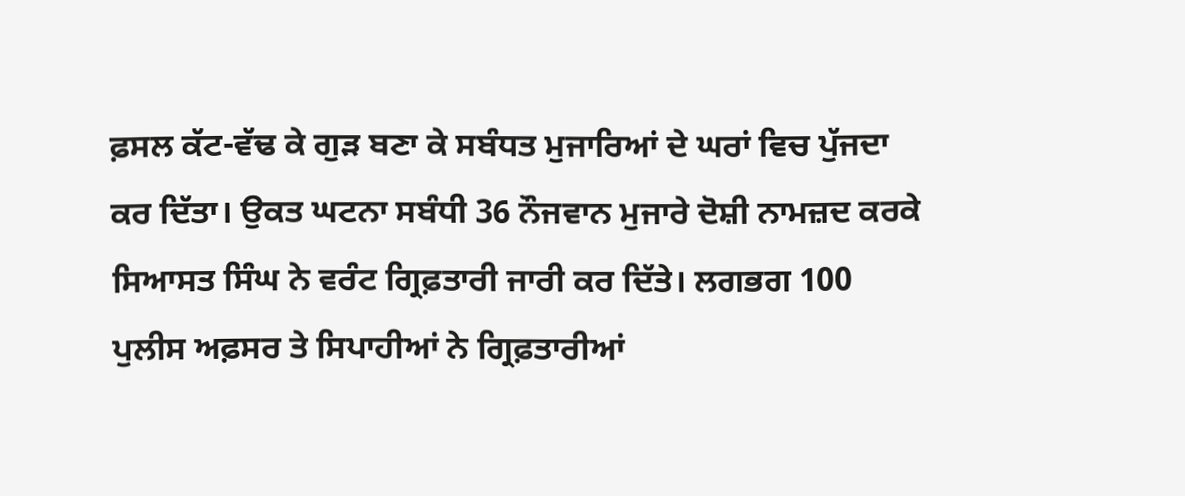ਫ਼ਸਲ ਕੱਟ-ਵੱਢ ਕੇ ਗੁੜ ਬਣਾ ਕੇ ਸਬੰਧਤ ਮੁਜਾਰਿਆਂ ਦੇ ਘਰਾਂ ਵਿਚ ਪੁੱਜਦਾ ਕਰ ਦਿੱਤਾ। ਉਕਤ ਘਟਨਾ ਸਬੰਧੀ 36 ਨੌਜਵਾਨ ਮੁਜਾਰੇ ਦੋਸ਼ੀ ਨਾਮਜ਼ਦ ਕਰਕੇ ਸਿਆਸਤ ਸਿੰਘ ਨੇ ਵਰੰਟ ਗ੍ਰਿਫ਼ਤਾਰੀ ਜਾਰੀ ਕਰ ਦਿੱਤੇ। ਲਗਭਗ 100 ਪੁਲੀਸ ਅਫ਼ਸਰ ਤੇ ਸਿਪਾਹੀਆਂ ਨੇ ਗ੍ਰਿਫ਼ਤਾਰੀਆਂ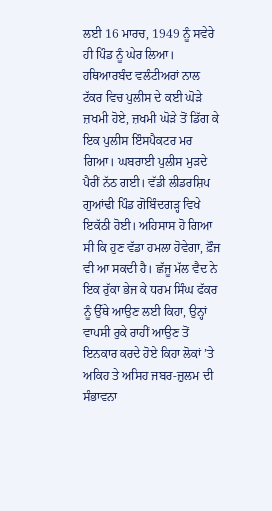ਲਈ 16 ਮਾਰਚ, 1949 ਨੂੰ ਸਵੇਰੇ ਹੀ ਪਿੰਡ ਨੂੰ ਘੇਰ ਲਿਆ। ਹਥਿਆਰਬੰਦ ਵਲੰਟੀਅਰਾਂ ਨਾਲ ਟੱਕਰ ਵਿਚ ਪੁਲੀਸ ਦੇ ਕਈ ਘੋੜੇ ਜ਼ਖਮੀ ਹੋਏ, ਜ਼ਖਮੀ ਘੋੜੇ ਤੋਂ ਡਿੱਗ ਕੇ ਇਕ ਪੁਲੀਸ ਇੰਸਪੈਕਟਰ ਮਰ ਗਿਆ। ਘਬਰਾਈ ਪੁਲੀਸ ਮੁੜਦੇ ਪੈਰੀਂ ਨੱਠ ਗਈ। ਵੱਡੀ ਲੀਡਰਸ਼ਿਪ ਗੁਆਂਢੀ ਪਿੰਡ ਗੋਬਿੰਦਗੜ੍ਹ ਵਿਖੇ ਇਕੱਠੀ ਹੋਈ। ਅਹਿਸਾਸ ਹੋ ਗਿਆ ਸੀ ਕਿ ਹੁਣ ਵੱਡਾ ਹਮਲਾ ਹੋਵੇਗਾ, ਫ਼ੌਜ ਵੀ ਆ ਸਕਦੀ ਹੈ। ਛੱਜੂ ਮੱਲ ਵੈਦ ਨੇ ਇਕ ਰੁੱਕਾ ਭੇਜ ਕੇ ਧਰਮ ਸਿੰਘ ਫੱਕਰ ਨੂੰ ਉੱਥੇ ਆਉਣ ਲਈ ਕਿਹਾ, ਉਨ੍ਹਾਂ ਵਾਪਸੀ ਰੁਕੇ ਰਾਹੀਂ ਆਉਣ ਤੋਂ ਇਨਕਾਰ ਕਰਦੇ ਹੋਏ ਕਿਹਾ ਲੋਕਾਂ ’ਤੇ ਅਕਿਹ ਤੇ ਅਸਿਹ ਜਬਰ-ਜ਼ੁਲਮ ਦੀ ਸੰਭਾਵਨਾ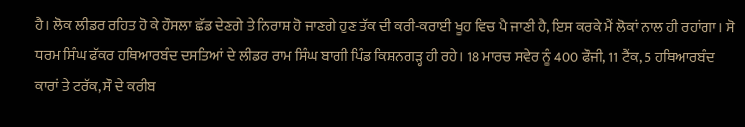ਹੈ। ਲੋਕ ਲੀਡਰ ਰਹਿਤ ਹੋ ਕੇ ਹੌਸਲਾ ਛੱਡ ਦੇਣਗੇ ਤੇ ਨਿਰਾਸ਼ ਹੋ ਜਾਣਗੇ ਹੁਣ ਤੱਕ ਦੀ ਕਰੀ-ਕਰਾਈ ਖੂਹ ਵਿਚ ਪੈ ਜਾਣੀ ਹੈ, ਇਸ ਕਰਕੇ ਮੈਂ ਲੋਕਾਂ ਨਾਲ ਹੀ ਰਹਾਂਗਾ। ਸੋ ਧਰਮ ਸਿੰਘ ਫੱਕਰ ਹਥਿਆਰਬੰਦ ਦਸਤਿਆਂ ਦੇ ਲੀਡਰ ਰਾਮ ਸਿੰਘ ਬਾਗੀ ਪਿੰਡ ਕਿਸ਼ਨਗੜ੍ਹ ਹੀ ਰਹੇ। 18 ਮਾਰਚ ਸਵੇਰ ਨੂੰ 400 ਫੌਜੀ, 11 ਟੈਂਕ, 5 ਹਥਿਆਰਬੰਦ ਕਾਰਾਂ ਤੇ ਟਰੱਕ, ਸੌ ਦੇ ਕਰੀਬ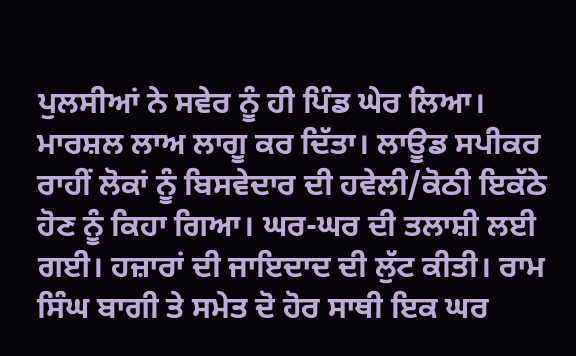ਪੁਲਸੀਆਂ ਨੇ ਸਵੇਰ ਨੂੰ ਹੀ ਪਿੰਡ ਘੇਰ ਲਿਆ। ਮਾਰਸ਼ਲ ਲਾਅ ਲਾਗੂ ਕਰ ਦਿੱਤਾ। ਲਾਊਡ ਸਪੀਕਰ ਰਾਹੀਂ ਲੋਕਾਂ ਨੂੰ ਬਿਸਵੇਦਾਰ ਦੀ ਹਵੇਲੀ/ਕੋਠੀ ਇਕੱਠੇ ਹੋਣ ਨੂੰ ਕਿਹਾ ਗਿਆ। ਘਰ-ਘਰ ਦੀ ਤਲਾਸ਼ੀ ਲਈ ਗਈ। ਹਜ਼ਾਰਾਂ ਦੀ ਜਾਇਦਾਦ ਦੀ ਲੁੱਟ ਕੀਤੀ। ਰਾਮ ਸਿੰਘ ਬਾਗੀ ਤੇ ਸਮੇਤ ਦੋ ਹੋਰ ਸਾਥੀ ਇਕ ਘਰ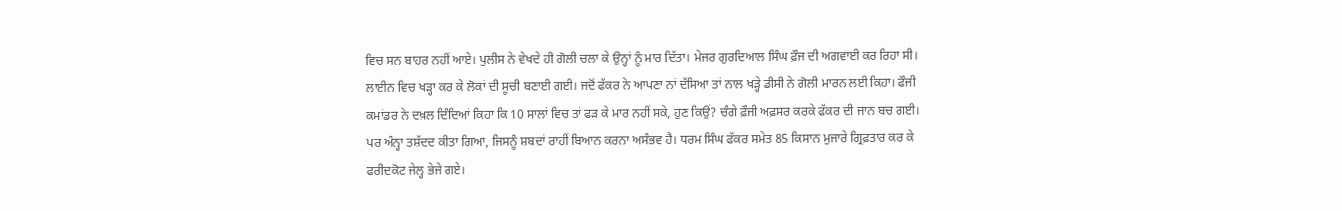ਵਿਚ ਸਨ ਬਾਹਰ ਨਹੀਂ ਆਏ। ਪੁਲੀਸ ਨੇ ਵੇਖਦੇ ਹੀ ਗੋਲੀ ਚਲਾ ਕੇ ਉਨ੍ਹਾਂ ਨੂੰ ਮਾਰ ਦਿੱਤਾ। ਮੇਜਰ ਗੁਰਦਿਆਲ ਸਿੰਘ ਫ਼ੌਜ ਦੀ ਅਗਵਾਈ ਕਰ ਰਿਹਾ ਸੀ। ਲਾਈਨ ਵਿਚ ਖੜ੍ਹਾ ਕਰ ਕੇ ਲੋਕਾਂ ਦੀ ਸੂਚੀ ਬਣਾਈ ਗਈ। ਜਦੋਂ ਫੱਕਰ ਨੇ ਆਪਣਾ ਨਾਂ ਦੱਸਿਆ ਤਾਂ ਨਾਲ ਖੜ੍ਹੇ ਡੀਸੀ ਨੇ ਗੋਲੀ ਮਾਰਨ ਲਈ ਕਿਹਾ। ਫੌਜੀ ਕਮਾਂਡਰ ਨੇ ਦਖ਼ਲ ਦਿੰਦਿਆਂ ਕਿਹਾ ਕਿ 10 ਸਾਲਾਂ ਵਿਚ ਤਾਂ ਫੜ ਕੇ ਮਾਰ ਨਹੀਂ ਸਕੇ, ਹੁਣ ਕਿਉਂ? ਚੰਗੇ ਫ਼ੌਜੀ ਅਫ਼ਸਰ ਕਰਕੇ ਫੱਕਰ ਦੀ ਜਾਨ ਬਚ ਗਈ। ਪਰ ਅੰਨ੍ਹਾ ਤਸ਼ੱਦਦ ਕੀਤਾ ਗਿਆ, ਜਿਸਨੂੰ ਸ਼ਬਦਾਂ ਰਾਹੀਂ ਬਿਆਨ ਕਰਨਾ ਅਸੰਭਵ ਹੈ। ਧਰਮ ਸਿੰਘ ਫੱਕਰ ਸਮੇਤ 85 ਕਿਸਾਨ ਮੁਜਾਰੇ ਗ੍ਰਿਫ਼ਤਾਰ ਕਰ ਕੇ ਫਰੀਦਕੋਟ ਜੇਲ੍ਹ ਭੇਜੇ ਗਏ।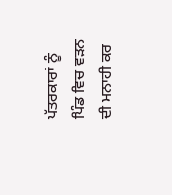ਪੱਤਰਕਾਰਾਂ ਨੂੰ ਪਿੰਡ ਵਿਚ ਵੜਨ ਦੀ ਮਨਾਹੀ ਕਰ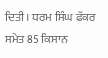ਦਿਤੀ। ਧਰਮ ਸਿੰਘ ਫੱਕਰ ਸਮੇਤ 85 ਕਿਸਾਨ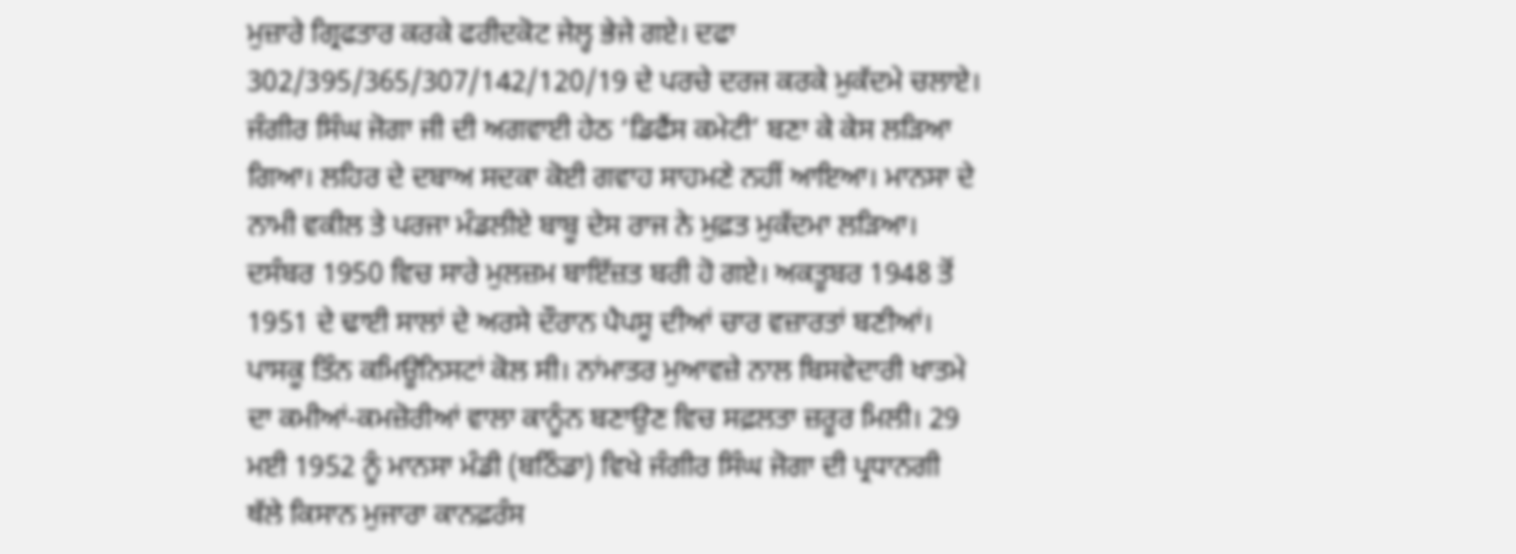ਮੁਜ਼ਾਰੇ ਗ੍ਰਿਫਤਾਰ ਕਰਕੇ ਫਰੀਦਕੋਟ ਜੇਲ੍ਹ ਭੇਜੇ ਗਏ। ਦਫਾ 302/395/365/307/142/120/19 ਦੇ ਪਰਚੇ ਦਰਜ ਕਰਕੇ ਮੁਕੱਦਮੇ ਚਲਾਏ। ਜੰਗੀਰ ਸਿੰਘ ਜੋਗਾ ਜੀ ਦੀ ਅਗਵਾਈ ਹੇਠ ‘ਡਿਫੈਂਸ ਕਮੇਟੀ’ ਬਣਾ ਕੇ ਕੇਸ ਲੜਿਆ ਗਿਆ। ਲਹਿਰ ਦੇ ਦਬਾਅ ਸਦਕਾ ਕੋਈ ਗਵਾਹ ਸਾਹਮਣੇ ਨਹੀਂ ਆਇਆ। ਮਾਨਸਾ ਦੇ ਨਾਮੀ ਵਕੀਲ ਤੇ ਪਰਜਾ ਮੰਡਲੀਏ ਬਾਬੂ ਦੇਸ ਰਾਜ ਨੇ ਮੁਫ਼ਤ ਮੁਕੱਦਮਾ ਲੜਿਆ। ਦਸੰਬਰ 1950 ਵਿਚ ਸਾਰੇ ਮੁਲਜ਼ਮ ਬਾਇੱਜ਼ਤ ਬਰੀ ਹੋ ਗਏ। ਅਕਤੂਬਰ 1948 ਤੋਂ 1951 ਦੇ ਢਾਈ ਸਾਲਾਂ ਦੇ ਅਰਸੇ ਦੌਰਾਨ ਪੈਪਸੂ ਦੀਆਂ ਚਾਰ ਵਜ਼ਾਰਤਾਂ ਬਣੀਆਂ। ਪਾਸਕੂ ਤਿੰਨ ਕਮਿਊਨਿਸਟਾਂ ਕੋਲ ਸੀ। ਨਾਂਮਾਤਰ ਮੁਆਵਜ਼ੇ ਨਾਲ ਬਿਸਵੇਦਾਰੀ ਖਾਤਮੇ ਦਾ ਕਮੀਆਂ-ਕਮਜ਼ੋਰੀਆਂ ਵਾਲਾ ਕਾਨੂੰਨ ਬਣਾਉਣ ਵਿਚ ਸਫ਼ਲਤਾ ਜ਼ਰੂਰ ਮਿਲੀ। 29 ਮਈ 1952 ਨੂੰ ਮਾਨਸਾ ਮੰਡੀ (ਬਠਿੰਡਾ) ਵਿਖੇ ਜੰਗੀਰ ਸਿੰਘ ਜੋਗਾ ਦੀ ਪ੍ਰਧਾਨਗੀ ਥੱਲੇ ਕਿਸਾਨ ਮੁਜਾਰਾ ਕਾਨਫ਼ਰੰਸ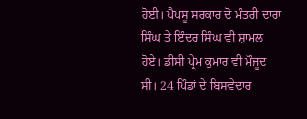ਹੋਈ। ਪੈਪਸੂ ਸਰਕਾਰ ਦੋ ਮੰਤਰੀ ਦਾਰਾ ਸਿੰਘ ਤੇ ਇੰਦਰ ਸਿੰਘ ਵੀ ਸ਼ਾਮਲ ਹੋਏ। ਡੀਸੀ ਪ੍ਰੇਮ ਕੁਮਾਰ ਵੀ ਮੌਜੂਦ ਸੀ। 24 ਪਿੰਡਾਂ ਦੇ ਬਿਸਵੇਦਾਰ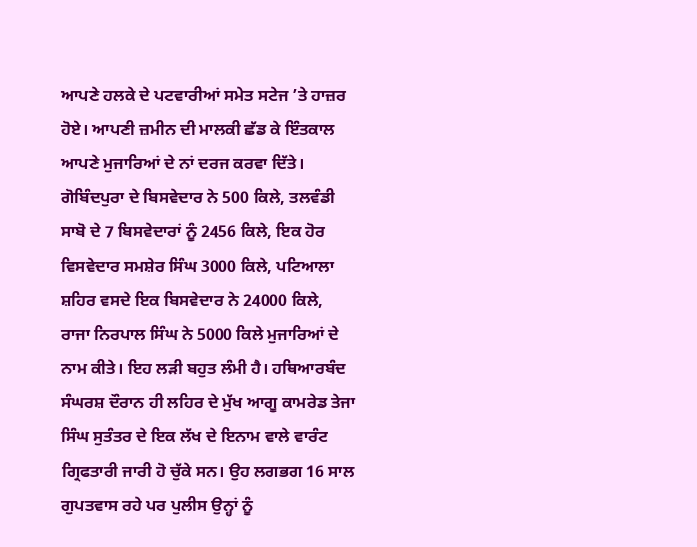ਆਪਣੇ ਹਲਕੇ ਦੇ ਪਟਵਾਰੀਆਂ ਸਮੇਤ ਸਟੇਜ ’ਤੇ ਹਾਜ਼ਰ ਹੋਏ। ਆਪਣੀ ਜ਼ਮੀਨ ਦੀ ਮਾਲਕੀ ਛੱਡ ਕੇ ਇੰਤਕਾਲ ਆਪਣੇ ਮੁਜਾਰਿਆਂ ਦੇ ਨਾਂ ਦਰਜ ਕਰਵਾ ਦਿੱਤੇ। ਗੋਬਿੰਦਪੁਰਾ ਦੇ ਬਿਸਵੇਦਾਰ ਨੇ 500 ਕਿਲੇ, ਤਲਵੰਡੀ ਸਾਬੋ ਦੇ 7 ਬਿਸਵੇਦਾਰਾਂ ਨੂੰ 2456 ਕਿਲੇ, ਇਕ ਹੋਰ ਵਿਸਵੇਦਾਰ ਸਮਸ਼ੇਰ ਸਿੰਘ 3000 ਕਿਲੇ, ਪਟਿਆਲਾ ਸ਼ਹਿਰ ਵਸਦੇ ਇਕ ਬਿਸਵੇਦਾਰ ਨੇ 24000 ਕਿਲੇ, ਰਾਜਾ ਨਿਰਪਾਲ ਸਿੰਘ ਨੇ 5000 ਕਿਲੇ ਮੁਜਾਰਿਆਂ ਦੇ ਨਾਮ ਕੀਤੇ। ਇਹ ਲੜੀ ਬਹੁਤ ਲੰਮੀ ਹੈ। ਹਥਿਆਰਬੰਦ ਸੰਘਰਸ਼ ਦੌਰਾਨ ਹੀ ਲਹਿਰ ਦੇ ਮੁੱਖ ਆਗੂ ਕਾਮਰੇਡ ਤੇਜਾ ਸਿੰਘ ਸੁਤੰਤਰ ਦੇ ਇਕ ਲੱਖ ਦੇ ਇਨਾਮ ਵਾਲੇ ਵਾਰੰਟ ਗ੍ਰਿਫਤਾਰੀ ਜਾਰੀ ਹੋ ਚੁੱਕੇ ਸਨ। ਉਹ ਲਗਭਗ 16 ਸਾਲ ਗੁਪਤਵਾਸ ਰਹੇ ਪਰ ਪੁਲੀਸ ਉਨ੍ਹਾਂ ਨੂੰ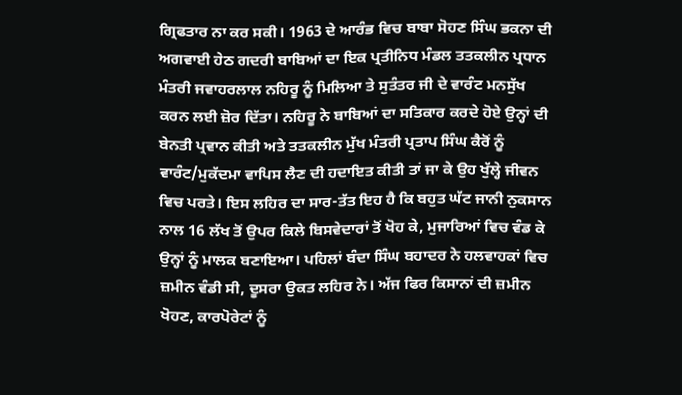ਗ੍ਰਿਫਤਾਰ ਨਾ ਕਰ ਸਕੀ। 1963 ਦੇ ਆਰੰਭ ਵਿਚ ਬਾਬਾ ਸੋਹਣ ਸਿੰਘ ਭਕਨਾ ਦੀ ਅਗਵਾਈ ਹੇਠ ਗਦਰੀ ਬਾਬਿਆਂ ਦਾ ਇਕ ਪ੍ਰਤੀਨਿਧ ਮੰਡਲ ਤਤਕਲੀਨ ਪ੍ਰਧਾਨ ਮੰਤਰੀ ਜਵਾਹਰਲਾਲ ਨਹਿਰੂ ਨੂੰ ਮਿਲਿਆ ਤੇ ਸੁਤੰਤਰ ਜੀ ਦੇ ਵਾਰੰਟ ਮਨਸੁੱਖ ਕਰਨ ਲਈ ਜ਼ੋਰ ਦਿੱਤਾ। ਨਹਿਰੂ ਨੇ ਬਾਬਿਆਂ ਦਾ ਸਤਿਕਾਰ ਕਰਦੇ ਹੋਏ ਉਨ੍ਹਾਂ ਦੀ ਬੇਨਤੀ ਪ੍ਰਵਾਨ ਕੀਤੀ ਅਤੇ ਤਤਕਲੀਨ ਮੁੱਖ ਮੰਤਰੀ ਪ੍ਰਤਾਪ ਸਿੰਘ ਕੈਰੋਂ ਨੂੰ ਵਾਰੰਟ/ਮੁਕੱਦਮਾ ਵਾਪਿਸ ਲੈਣ ਦੀ ਹਦਾਇਤ ਕੀਤੀ ਤਾਂ ਜਾ ਕੇ ਉਹ ਖੁੱਲ੍ਹੇ ਜੀਵਨ ਵਿਚ ਪਰਤੇ। ਇਸ ਲਹਿਰ ਦਾ ਸਾਰ-ਤੱਤ ਇਹ ਹੈ ਕਿ ਬਹੁਤ ਘੱਟ ਜਾਨੀ ਨੁਕਸਾਨ ਨਾਲ 16 ਲੱਖ ਤੋਂ ਉਪਰ ਕਿਲੇ ਬਿਸਵੇਦਾਰਾਂ ਤੋਂ ਖੋਹ ਕੇ, ਮੁਜਾਰਿਆਂ ਵਿਚ ਵੰਡ ਕੇ ਉਨ੍ਹਾਂ ਨੂੰ ਮਾਲਕ ਬਣਾਇਆ। ਪਹਿਲਾਂ ਬੰਦਾ ਸਿੰਘ ਬਹਾਦਰ ਨੇ ਹਲਵਾਹਕਾਂ ਵਿਚ ਜ਼ਮੀਨ ਵੰਡੀ ਸੀ, ਦੂਸਰਾ ਉਕਤ ਲਹਿਰ ਨੇ। ਅੱਜ ਫਿਰ ਕਿਸਾਨਾਂ ਦੀ ਜ਼ਮੀਨ ਖੋਹਣ, ਕਾਰਪੋਰੇਟਾਂ ਨੂੰ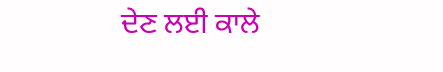ਦੇਣ ਲਈ ਕਾਲੇ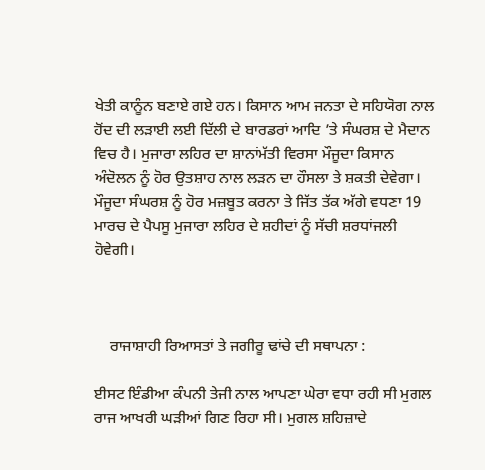ਖੇਤੀ ਕਾਨੂੰਨ ਬਣਾਏ ਗਏ ਹਨ। ਕਿਸਾਨ ਆਮ ਜਨਤਾ ਦੇ ਸਹਿਯੋਗ ਨਾਲ ਹੋਂਦ ਦੀ ਲੜਾਈ ਲਈ ਦਿੱਲੀ ਦੇ ਬਾਰਡਰਾਂ ਆਦਿ ’ਤੇ ਸੰਘਰਸ਼ ਦੇ ਮੈਦਾਨ ਵਿਚ ਹੈ। ਮੁਜਾਰਾ ਲਹਿਰ ਦਾ ਸ਼ਾਨਾਂਮੱਤੀ ਵਿਰਸਾ ਮੌਜੂਦਾ ਕਿਸਾਨ ਅੰਦੋਲਨ ਨੂੰ ਹੋਰ ਉਤਸ਼ਾਹ ਨਾਲ ਲੜਨ ਦਾ ਹੌਸਲਾ ਤੇ ਸ਼ਕਤੀ ਦੇਵੇਗਾ। ਮੌਜੂਦਾ ਸੰਘਰਸ਼ ਨੂੰ ਹੋਰ ਮਜ਼ਬੂਤ ਕਰਨਾ ਤੇ ਜਿੱਤ ਤੱਕ ਅੱਗੇ ਵਧਣਾ 19 ਮਾਰਚ ਦੇ ਪੈਪਸੂ ਮੁਜਾਰਾ ਲਹਿਰ ਦੇ ਸ਼ਹੀਦਾਂ ਨੂੰ ਸੱਚੀ ਸ਼ਰਧਾਂਜਲੀ ਹੋਵੇਗੀ।



    ਰਾਜਾਸ਼ਾਹੀ ਰਿਆਸਤਾਂ ਤੇ ਜਗੀਰੂ ਢਾਂਚੇ ਦੀ ਸਥਾਪਨਾ :

ਈਸਟ ਇੰਡੀਆ ਕੰਪਨੀ ਤੇਜੀ ਨਾਲ ਆਪਣਾ ਘੇਰਾ ਵਧਾ ਰਹੀ ਸੀ ਮੁਗਲ ਰਾਜ ਆਖਰੀ ਘੜੀਆਂ ਗਿਣ ਰਿਹਾ ਸੀ। ਮੁਗਲ ਸ਼ਹਿਜ਼ਾਦੇ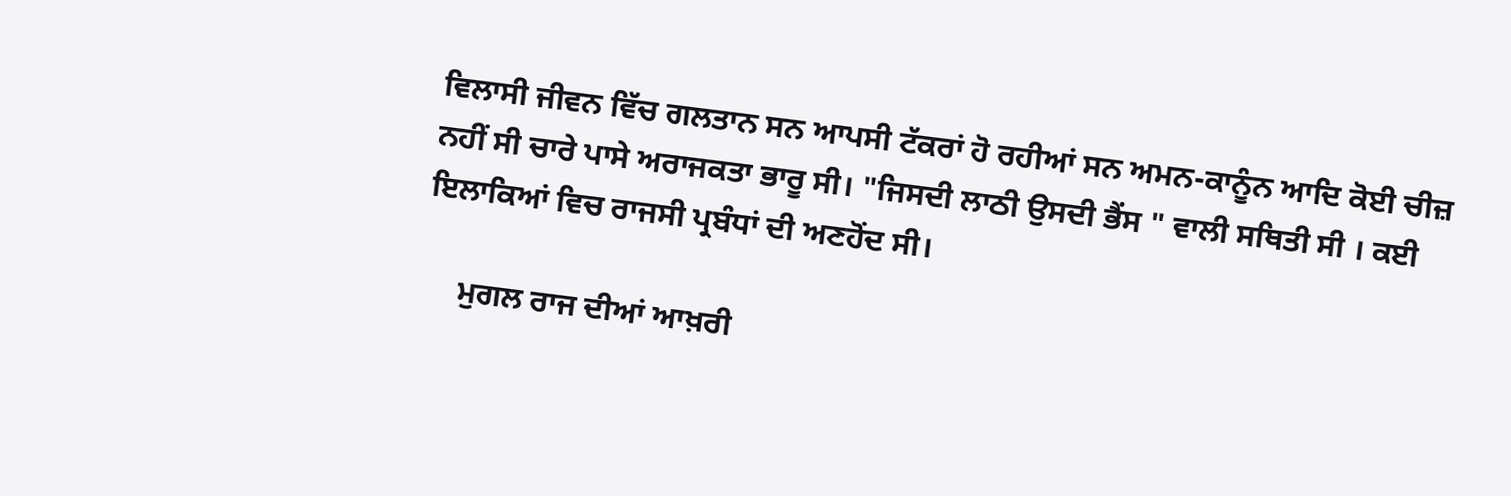ਵਿਲਾਸੀ ਜੀਵਨ ਵਿੱਚ ਗਲਤਾਨ ਸਨ ਆਪਸੀ ਟੱਕਰਾਂ ਹੋ ਰਹੀਆਂ ਸਨ ਅਮਨ-ਕਾਨੂੰਨ ਆਦਿ ਕੋਈ ਚੀਜ਼ ਨਹੀਂ ਸੀ ਚਾਰੇ ਪਾਸੇ ਅਰਾਜਕਤਾ ਭਾਰੂ ਸੀ। "ਜਿਸਦੀ ਲਾਠੀ ਉਸਦੀ ਭੈਂਸ " ਵਾਲੀ ਸਥਿਤੀ ਸੀ । ਕਈ ਇਲਾਕਿਆਂ ਵਿਚ ਰਾਜਸੀ ਪ੍ਰਬੰਧਾਂ ਦੀ ਅਣਹੋਂਦ ਸੀ।

     ਮੁਗਲ ਰਾਜ ਦੀਆਂ ਆਖ਼ਰੀ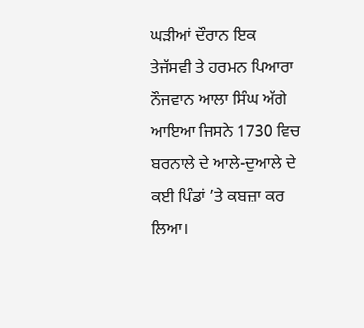ਘੜੀਆਂ ਦੌਰਾਨ ਇਕ ਤੇਜੱਸਵੀ ਤੇ ਹਰਮਨ ਪਿਆਰਾ ਨੌਜਵਾਨ ਆਲਾ ਸਿੰਘ ਅੱਗੇ ਆਇਆ ਜਿਸਨੇ 1730 ਵਿਚ ਬਰਨਾਲੇ ਦੇ ਆਲੇ-ਦੁਆਲੇ ਦੇ ਕਈ ਪਿੰਡਾਂ ’ਤੇ ਕਬਜ਼ਾ ਕਰ ਲਿਆ।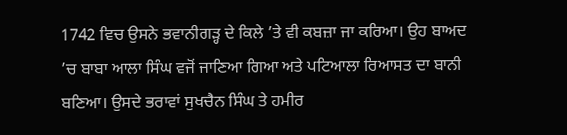1742 ਵਿਚ ਉਸਨੇ ਭਵਾਨੀਗੜ੍ਹ ਦੇ ਕਿਲੇ ’ਤੇ ਵੀ ਕਬਜ਼ਾ ਜਾ ਕਰਿਆ। ਉਹ ਬਾਅਦ ’ਚ ਬਾਬਾ ਆਲਾ ਸਿੰਘ ਵਜੋਂ ਜਾਣਿਆ ਗਿਆ ਅਤੇ ਪਟਿਆਲਾ ਰਿਆਸਤ ਦਾ ਬਾਨੀ ਬਣਿਆ। ਉਸਦੇ ਭਰਾਵਾਂ ਸੁਖਚੈਨ ਸਿੰਘ ਤੇ ਹਮੀਰ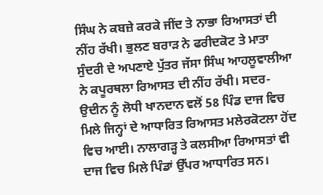ਸਿੰਘ ਨੇ ਕਬਜ਼ੇ ਕਰਕੇ ਜੀਂਦ ਤੇ ਨਾਭਾ ਰਿਆਸਤਾਂ ਦੀ ਨੀਂਹ ਰੱਖੀ। ਭੁਲਣ ਬਰਾੜ ਨੇ ਫਰੀਦਕੋਟ ਤੇ ਮਾਤਾ ਸੁੰਦਰੀ ਦੇ ਅਪਣਾਏ ਪੁੱਤਰ ਜੱਸਾ ਸਿੰਘ ਆਹਲੂਵਾਲੀਆ ਨੇ ਕਪੂਰਥਲਾ ਰਿਆਸਤ ਦੀ ਨੀਂਹ ਰੱਖੀ। ਸਦਰ-ਉਦੀਨ ਨੂੰ ਲੋਧੀ ਖਾਨਦਾਨ ਵਲੋਂ 58 ਪਿੰਡ ਦਾਜ ਵਿਚ ਮਿਲੇ ਜਿਨ੍ਹਾਂ ਦੇ ਆਧਾਰਿਤ ਰਿਆਸਤ ਮਲੇਰਕੋਟਲਾ ਹੋਂਦ ਵਿਚ ਆਈ। ਨਾਲਾਗੜ੍ਹ ਤੇ ਕਲਸੀਆ ਰਿਆਸਤਾਂ ਵੀ ਦਾਜ ਵਿਚ ਮਿਲੇ ਪਿੰਡਾਂ ਉੱਪਰ ਆਧਾਰਿਤ ਸਨ।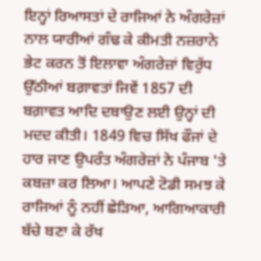ਇਨ੍ਹਾਂ ਰਿਆਸਤਾਂ ਦੇ ਰਾਜਿਆਂ ਨੇ ਅੰਗਰੇਜ਼ਾਂ ਨਾਲ ਯਾਰੀਆਂ ਗੰਢ ਕੇ ਕੀਮਤੀ ਨਜ਼ਰਾਨੇ ਭੇਟ ਕਰਨ ਤੋਂ ਇਲਾਵਾ ਅੰਗਰੇਜ਼ਾਂ ਵਿਰੁੱਧ ਉੱਠੀਆਂ ਬਗ਼ਾਵਤਾਂ ਜਿਵੇਂ 1857 ਦੀ ਬਗ਼ਾਵਤ ਆਦਿ ਦਬਾਉਣ ਲਈ ਉਨ੍ਹਾਂ ਦੀ ਮਦਦ ਕੀਤੀ। 1849 ਵਿਚ ਸਿੱਖ ਫੌਜਾਂ ਦੇ ਹਾਰ ਜਾਣ ਉਪਰੰਤ ਅੰਗਰੇਜ਼ਾਂ ਨੇ ਪੰਜਾਬ 'ਤੇ ਕਬਜ਼ਾ ਕਰ ਲਿਆ। ਆਪਣੇ ਟੋਡੀ ਸਮਝ ਕੇ ਰਾਜਿਆਂ ਨੂੰ ਨਹੀਂ ਛੇੜਿਆ, ਆਗਿਆਕਾਰੀ ਬੱਚੇ ਬਣਾ ਕੇ ਰੱਖ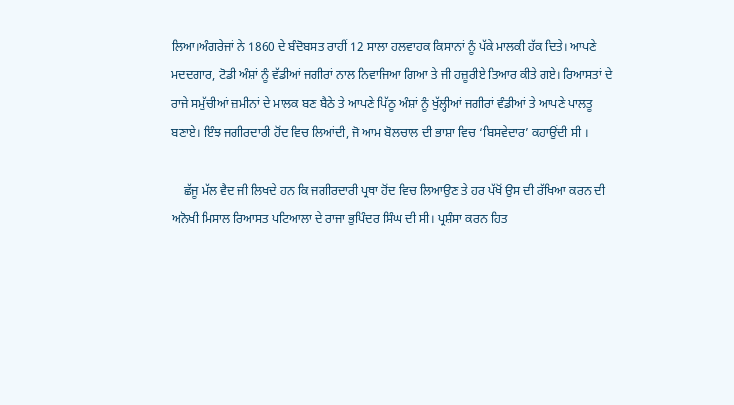ਲਿਆ।ਅੰਗਰੇਜਾਂ ਨੇ 1860 ਦੇ ਬੰਦੋਬਸਤ ਰਾਹੀਂ 12 ਸਾਲਾ ਹਲਵਾਹਕ ਕਿਸਾਨਾਂ ਨੂੰ ਪੱਕੇ ਮਾਲਕੀ ਹੱਕ ਦਿਤੇ। ਆਪਣੇ ਮਦਦਗਾਰ, ਟੋਡੀ ਅੰਸ਼ਾਂ ਨੂੰ ਵੱਡੀਆਂ ਜਗੀਰਾਂ ਨਾਲ ਨਿਵਾਜਿਆ ਗਿਆ ਤੇ ਜੀ ਹਜ਼ੂਰੀਏ ਤਿਆਰ ਕੀਤੇ ਗਏ। ਰਿਆਸਤਾਂ ਦੇ ਰਾਜੇ ਸਮੁੱਚੀਆਂ ਜ਼ਮੀਨਾਂ ਦੇ ਮਾਲਕ ਬਣ ਬੈਠੇ ਤੇ ਆਪਣੇ ਪਿੱਠੂ ਅੰਸ਼ਾਂ ਨੂੰ ਖੁੱਲ੍ਹੀਆਂ ਜਗੀਰਾਂ ਵੰਡੀਆਂ ਤੇ ਆਪਣੇ ਪਾਲਤੂ ਬਣਾਏ। ਇੰਝ ਜਗੀਰਦਾਰੀ ਹੋਂਦ ਵਿਚ ਲਿਆਂਦੀ, ਜੋ ਆਮ ਬੋਲਚਾਲ ਦੀ ਭਾਸ਼ਾ ਵਿਚ ‘ਬਿਸਵੇਦਾਰ’ ਕਹਾਉਂਦੀ ਸੀ ।

    ਛੱਜੂ ਮੱਲ ਵੈਦ ਜੀ ਲਿਖਦੇ ਹਨ ਕਿ ਜਗੀਰਦਾਰੀ ਪ੍ਰਥਾ ਹੋਂਦ ਵਿਚ ਲਿਆਉਣ ਤੇ ਹਰ ਪੱਖੋਂ ਉਸ ਦੀ ਰੱਖਿਆ ਕਰਨ ਦੀ ਅਨੋਖੀ ਮਿਸਾਲ ਰਿਆਸਤ ਪਟਿਆਲਾ ਦੇ ਰਾਜਾ ਭੁਪਿੰਦਰ ਸਿੰਘ ਦੀ ਸੀ। ਪ੍ਰਸ਼ੰਸਾ ਕਰਨ ਹਿਤ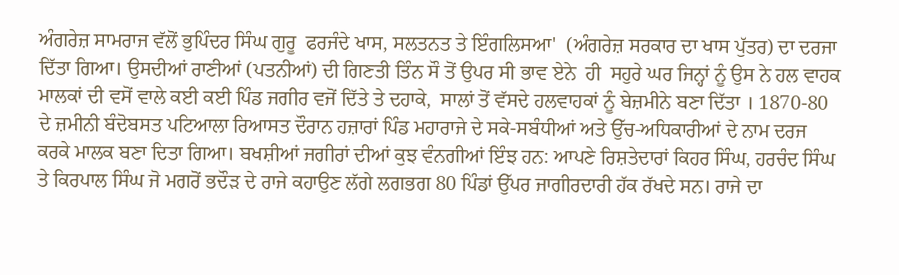ਅੰਗਰੇਜ਼ ਸਾਮਰਾਜ ਵੱਲੋਂ ਭੁਪਿੰਦਰ ਸਿੰਘ ਗੁਰੂ  ਫਰਜੰਦੇ ਖਾਸ, ਸਲਤਨਤ ਤੇ ਇੰਗਲਿਸਆ'  (ਅੰਗਰੇਜ਼ ਸਰਕਾਰ ਦਾ ਖਾਸ ਪੁੱਤਰ) ਦਾ ਦਰਜਾ ਦਿੱਤਾ ਗਿਆ। ਉਸਦੀਆਂ ਰਾਣੀਆਂ (ਪਤਨੀਆਂ) ਦੀ ਗਿਣਤੀ ਤਿੰਨ ਸੌ ਤੋਂ ਉਪਰ ਸੀ ਭਾਵ ਏਨੇ  ਹੀ  ਸਹੁਰੇ ਘਰ ਜਿਨ੍ਹਾਂ ਨੂੰ ਉਸ ਨੇ ਹਲ ਵਾਹਕ ਮਾਲਕਾਂ ਦੀ ਵਸੋਂ ਵਾਲੇ ਕਈ ਕਈ ਪਿੰਡ ਜਗੀਰ ਵਜੋਂ ਦਿੱਤੇ ਤੇ ਦਹਾਕੇ,  ਸਾਲਾਂ ਤੋਂ ਵੱਸਦੇ ਹਲਵਾਹਕਾਂ ਨੂੰ ਬੇਜ਼ਮੀਨੇ ਬਣਾ ਦਿੱਤਾ । 1870-80 ਦੇ ਜ਼ਮੀਨੀ ਬੰਦੋਬਸਤ ਪਟਿਆਲਾ ਰਿਆਸਤ ਦੌਰਾਨ ਹਜ਼ਾਰਾਂ ਪਿੰਡ ਮਹਾਰਾਜੇ ਦੇ ਸਕੇ-ਸਬੰਧੀਆਂ ਅਤੇ ਉੱਚ-ਅਧਿਕਾਰੀਆਂ ਦੇ ਨਾਮ ਦਰਜ ਕਰਕੇ ਮਾਲਕ ਬਣਾ ਦਿਤਾ ਗਿਆ। ਬਖਸ਼ੀਆਂ ਜਗੀਰਾਂ ਦੀਆਂ ਕੁਝ ਵੰਨਗੀਆਂ ਇੰਝ ਹਨ: ਆਪਣੇ ਰਿਸ਼ਤੇਦਾਰਾਂ ਕਿਹਰ ਸਿੰਘ, ਹਰਚੰਦ ਸਿੰਘ ਤੇ ਕਿਰਪਾਲ ਸਿੰਘ ਜੋ ਮਗਰੋਂ ਭਦੌੜ ਦੇ ਰਾਜੇ ਕਹਾਉਣ ਲੱਗੇ ਲਗਭਗ 80 ਪਿੰਡਾਂ ਉੱਪਰ ਜਾਗੀਰਦਾਰੀ ਹੱਕ ਰੱਖਦੇ ਸਨ। ਰਾਜੇ ਦਾ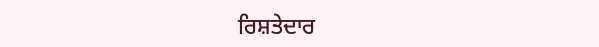ਰਿਸ਼ਤੇਦਾਰ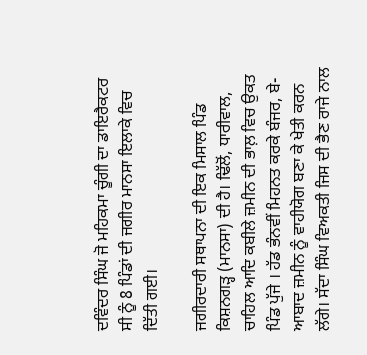ਦਵਿੰਦਰ ਸਿੰਘ ਜੋ ਮਹਿਕਮਾ ਚੂੰਗੀ ਦਾ ਡਾਇਰੈਕਟਰ ਸੀ ਨੂੰ 8 ਪਿੰਡਾਂ ਦੀ ਜਗੀਰ ਮਾਨਸਾ ਇਲਾਕੇ ਵਿਚ ਦਿੱਤੀ ਗਈ।

ਜਗੀਰਦਾਰੀ ਸਥਾਪਨਾ ਦੀ ਇਕ ਮਿਸਾਲ ਪਿੰਡ ਕਿਸ਼ਨਗੜ੍ਹ (ਮਾਨਸਾ) ਦੀ ਹੈ। ਢਿੱਲੋਂ, ਧਾਰੀਵਾਲ, ਚਾਹਿਲ ਆਦਿ ਕਬੀਲੇ ਜ਼ਮੀਨ ਦੀ ਭਾਲ਼ ਵਿਚ ਉਕਤ ਪਿੰਡ ਪੁੱਜੇ । ਹੱਡ ਭੰਨਵੀਂ ਮਿਹਨਤ ਕਰਕੇ ਬੰਜਰ, ਬੇ-ਆਬਾਦ ਜ਼ਮੀਨ ਨੂੰ ਵਾਹੀਯੋਗ ਬਣਾ ਕੇ ਖੇਤੀ ਕਰਨ ਲੱਗੇ। ਸੱਦਾ ਸਿੰਘ ਵਿਅਕਤੀ ਜਿਸ ਦੀ ਭੈਣ ਰਾਜੇ ਨਾਲ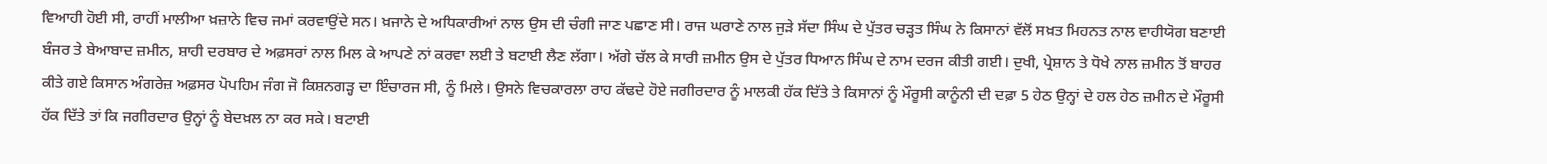ਵਿਆਹੀ ਹੋਈ ਸੀ, ਰਾਹੀਂ ਮਾਲੀਆ ਖ਼ਜ਼ਾਨੇ ਵਿਚ ਜਮਾਂ ਕਰਵਾਉਂਦੇ ਸਨ। ਖ਼ਜਾਨੇ ਦੇ ਅਧਿਕਾਰੀਆਂ ਨਾਲ ਉਸ ਦੀ ਚੰਗੀ ਜਾਣ ਪਛਾਣ ਸੀ। ਰਾਜ ਘਰਾਣੇ ਨਾਲ ਜੁੜੇ ਸੱਦਾ ਸਿੰਘ ਦੇ ਪੁੱਤਰ ਚੜ੍ਹਤ ਸਿੰਘ ਨੇ ਕਿਸਾਨਾਂ ਵੱਲੋਂ ਸਖ਼ਤ ਮਿਹਨਤ ਨਾਲ ਵਾਹੀਯੋਗ ਬਣਾਈ ਬੰਜਰ ਤੇ ਬੇਆਬਾਦ ਜ਼ਮੀਨ, ਸ਼ਾਹੀ ਦਰਬਾਰ ਦੇ ਅਫ਼ਸਰਾਂ ਨਾਲ ਮਿਲ ਕੇ ਆਪਣੇ ਨਾਂ ਕਰਵਾ ਲਈ ਤੇ ਬਟਾਈ ਲੈਣ ਲੱਗਾ। ਅੱਗੇ ਚੱਲ ਕੇ ਸਾਰੀ ਜ਼ਮੀਨ ਉਸ ਦੇ ਪੁੱਤਰ ਧਿਆਨ ਸਿੰਘ ਦੇ ਨਾਮ ਦਰਜ ਕੀਤੀ ਗਈ। ਦੁਖੀ, ਪ੍ਰੇਸ਼ਾਨ ਤੇ ਧੋਖੇ ਨਾਲ ਜ਼ਮੀਨ ਤੋਂ ਬਾਹਰ ਕੀਤੇ ਗਏ ਕਿਸਾਨ ਅੰਗਰੇਜ਼ ਅਫ਼ਸਰ ਪੋਪਹਿਮ ਜੰਗ ਜੋ ਕਿਸ਼ਨਗੜ੍ਹ ਦਾ ਇੰਚਾਰਜ ਸੀ, ਨੂੰ ਮਿਲੇ। ਉਸਨੇ ਵਿਚਕਾਰਲਾ ਰਾਹ ਕੱਢਦੇ ਹੋਏ ਜਗੀਰਦਾਰ ਨੂੰ ਮਾਲਕੀ ਹੱਕ ਦਿੱਤੇ ਤੇ ਕਿਸਾਨਾਂ ਨੂੰ ਮੌਰੂਸੀ ਕਾਨੂੰਨੀ ਦੀ ਦਫ਼ਾ 5 ਹੇਠ ਉਨ੍ਹਾਂ ਦੇ ਹਲ ਹੇਠ ਜ਼ਮੀਨ ਦੇ ਮੌਰੂਸੀ ਹੱਕ ਦਿੱਤੇ ਤਾਂ ਕਿ ਜਗੀਰਦਾਰ ਉਨ੍ਹਾਂ ਨੂੰ ਬੇਦਖ਼ਲ ਨਾ ਕਰ ਸਕੇ। ਬਟਾਈ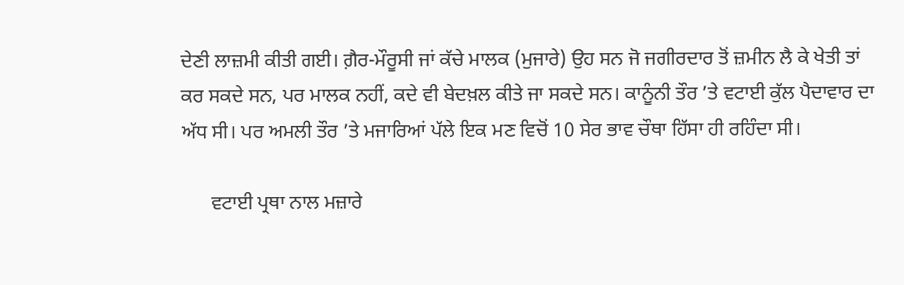ਦੇਣੀ ਲਾਜ਼ਮੀ ਕੀਤੀ ਗਈ। ਗ਼ੈਰ-ਮੌਰੂਸੀ ਜਾਂ ਕੱਚੇ ਮਾਲਕ (ਮੁਜਾਰੇ) ਉਹ ਸਨ ਜੋ ਜਗੀਰਦਾਰ ਤੋਂ ਜ਼ਮੀਨ ਲੈ ਕੇ ਖੇਤੀ ਤਾਂ ਕਰ ਸਕਦੇ ਸਨ, ਪਰ ਮਾਲਕ ਨਹੀਂ, ਕਦੇ ਵੀ ਬੇਦਖ਼ਲ ਕੀਤੇ ਜਾ ਸਕਦੇ ਸਨ। ਕਾਨੂੰਨੀ ਤੌਰ ’ਤੇ ਵਟਾਈ ਕੁੱਲ ਪੈਦਾਵਾਰ ਦਾ ਅੱਧ ਸੀ। ਪਰ ਅਮਲੀ ਤੌਰ ’ਤੇ ਮਜਾਰਿਆਂ ਪੱਲੇ ਇਕ ਮਣ ਵਿਚੋਂ 10 ਸੇਰ ਭਾਵ ਚੌਥਾ ਹਿੱਸਾ ਹੀ ਰਹਿੰਦਾ ਸੀ।

      ਵਟਾਈ ਪ੍ਰਥਾ ਨਾਲ ਮਜ਼ਾਰੇ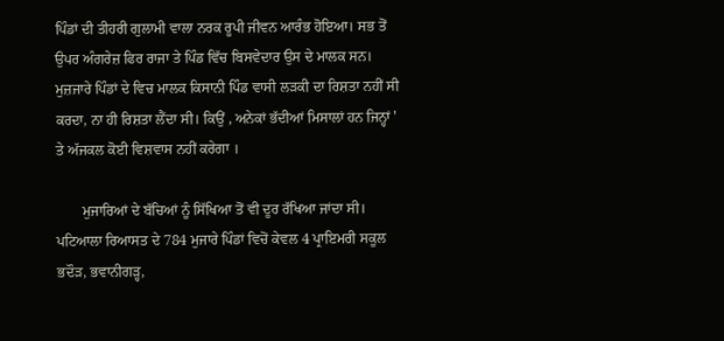ਪਿੰਡਾਂ ਦੀ ਤੀਹਰੀ ਗੁਲਾਮੀ ਵਾਲਾ ਨਰਕ ਰੂਪੀ ਜੀਵਨ ਆਰੰਭ ਹੋਇਆ। ਸਭ ਤੋਂ ਉਪਰ ਅੰਗਰੇਜ਼ ਫਿਰ ਰਾਜਾ ਤੇ ਪਿੰਡ ਵਿੱਚ ਬਿਸਵੇਦਾਰ ਉਸ ਦੇ ਮਾਲਕ ਸਨ। ਮੁਜ਼ਜਾਰੇ ਪਿੰਡਾਂ ਦੇ ਵਿਚ ਮਾਲਕ ਕਿਸਾਨੀ ਪਿੰਡ ਵਾਸੀ ਲੜਕੀ ਦਾ ਰਿਸ਼ਤਾ ਨਹੀਂ ਸੀ ਕਰਦਾ, ਨਾ ਹੀ ਰਿਸ਼ਤਾ ਲੈਂਦਾ ਸੀ। ਕਿਉਂ , ਅਨੇਕਾਂ ਭੱਦੀਆਂ ਮਿਸਾਲਾਂ ਹਨ ਜਿਨ੍ਹਾਂ ' ਤੇ ਅੱਜਕਲ ਕੋਈ ਵਿਸ਼ਵਾਸ ਨਹੀਂ ਕਰੇਗਾ ।

       ਮੁਜਾਰਿਆਂ ਦੇ ਬੱਚਿਆਂ ਨੂੰ ਸਿੱਖਿਆ ਤੋਂ ਵੀ ਦੂਰ ਰੱਖਿਆ ਜਾਂਦਾ ਸੀ। ਪਟਿਆਲਾ ਰਿਆਸਤ ਦੇ 784 ਮੁਜਾਰੇ ਪਿੰਡਾਂ ਵਿਚੋਂ ਕੇਵਲ 4 ਪ੍ਰਾਇਮਰੀ ਸਕੂਲ ਭਦੌੜ, ਭਵਾਨੀਗੜ੍ਹ,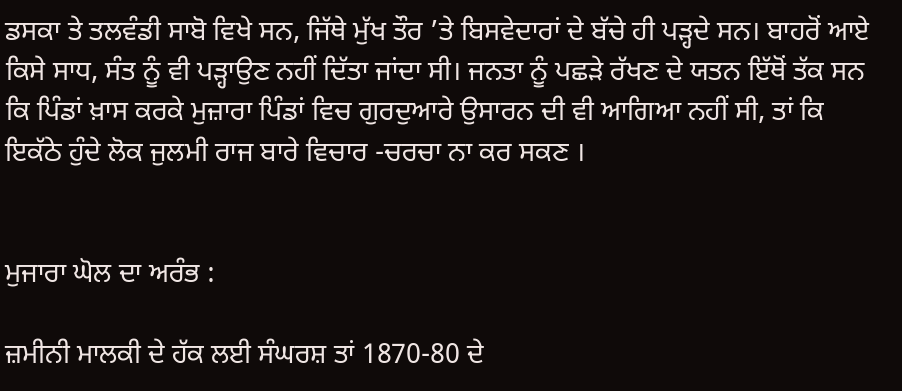ਡਸਕਾ ਤੇ ਤਲਵੰਡੀ ਸਾਬੋ ਵਿਖੇ ਸਨ, ਜਿੱਥੇ ਮੁੱਖ ਤੌਰ ’ਤੇ ਬਿਸਵੇਦਾਰਾਂ ਦੇ ਬੱਚੇ ਹੀ ਪੜ੍ਹਦੇ ਸਨ। ਬਾਹਰੋਂ ਆਏ ਕਿਸੇ ਸਾਧ, ਸੰਤ ਨੂੰ ਵੀ ਪੜ੍ਹਾਉਣ ਨਹੀਂ ਦਿੱਤਾ ਜਾਂਦਾ ਸੀ। ਜਨਤਾ ਨੂੰ ਪਛੜੇ ਰੱਖਣ ਦੇ ਯਤਨ ਇੱਥੋਂ ਤੱਕ ਸਨ ਕਿ ਪਿੰਡਾਂ ਖ਼ਾਸ ਕਰਕੇ ਮੁਜ਼ਾਰਾ ਪਿੰਡਾਂ ਵਿਚ ਗੁਰਦੁਆਰੇ ਉਸਾਰਨ ਦੀ ਵੀ ਆਗਿਆ ਨਹੀਂ ਸੀ, ਤਾਂ ਕਿ ਇਕੱਠੇ ਹੁੰਦੇ ਲੋਕ ਜੁਲਮੀ ਰਾਜ ਬਾਰੇ ਵਿਚਾਰ -ਚਰਚਾ ਨਾ ਕਰ ਸਕਣ ।


ਮੁਜਾਰਾ ਘੋਲ ਦਾ ਅਰੰਭ :

ਜ਼ਮੀਨੀ ਮਾਲਕੀ ਦੇ ਹੱਕ ਲਈ ਸੰਘਰਸ਼ ਤਾਂ 1870-80 ਦੇ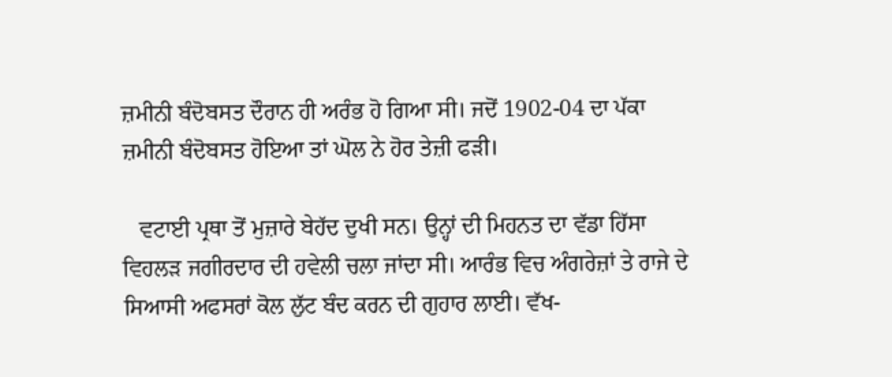ਜ਼ਮੀਨੀ ਬੰਦੋਬਸਤ ਦੌਰਾਨ ਹੀ ਅਰੰਭ ਹੋ ਗਿਆ ਸੀ। ਜਦੋਂ 1902-04 ਦਾ ਪੱਕਾ ਜ਼ਮੀਨੀ ਬੰਦੋਬਸਤ ਹੋਇਆ ਤਾਂ ਘੋਲ ਨੇ ਹੋਰ ਤੇਜ਼ੀ ਫੜੀ।

   ਵਟਾਈ ਪ੍ਰਥਾ ਤੋਂ ਮੁਜ਼ਾਰੇ ਬੇਹੱਦ ਦੁਖੀ ਸਨ। ਉਨ੍ਹਾਂ ਦੀ ਮਿਹਨਤ ਦਾ ਵੱਡਾ ਹਿੱਸਾ  ਵਿਹਲੜ ਜਗੀਰਦਾਰ ਦੀ ਹਵੇਲੀ ਚਲਾ ਜਾਂਦਾ ਸੀ। ਆਰੰਭ ਵਿਚ ਅੰਗਰੇਜ਼ਾਂ ਤੇ ਰਾਜੇ ਦੇ ਸਿਆਸੀ ਅਫਸਰਾਂ ਕੋਲ ਲੁੱਟ ਬੰਦ ਕਰਨ ਦੀ ਗੁਹਾਰ ਲਾਈ। ਵੱਖ-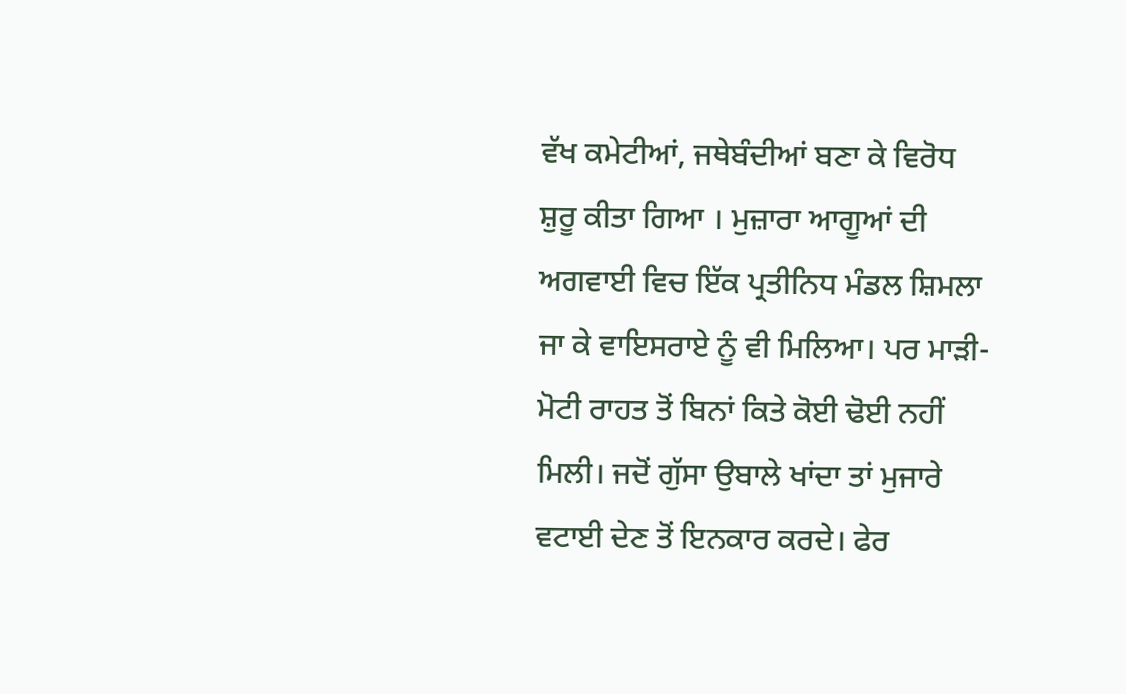ਵੱਖ ਕਮੇਟੀਆਂ, ਜਥੇਬੰਦੀਆਂ ਬਣਾ ਕੇ ਵਿਰੋਧ ਸ਼ੁਰੂ ਕੀਤਾ ਗਿਆ । ਮੁਜ਼ਾਰਾ ਆਗੂਆਂ ਦੀ ਅਗਵਾਈ ਵਿਚ ਇੱਕ ਪ੍ਰਤੀਨਿਧ ਮੰਡਲ ਸ਼ਿਮਲਾ ਜਾ ਕੇ ਵਾਇਸਰਾਏ ਨੂੰ ਵੀ ਮਿਲਿਆ। ਪਰ ਮਾੜੀ-ਮੋਟੀ ਰਾਹਤ ਤੋਂ ਬਿਨਾਂ ਕਿਤੇ ਕੋਈ ਢੋਈ ਨਹੀਂ ਮਿਲੀ। ਜਦੋਂ ਗੁੱਸਾ ਉਬਾਲੇ ਖਾਂਦਾ ਤਾਂ ਮੁਜਾਰੇ ਵਟਾਈ ਦੇਣ ਤੋਂ ਇਨਕਾਰ ਕਰਦੇ। ਫੇਰ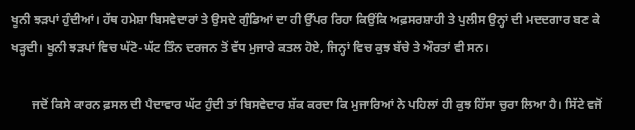ਖੂਨੀ ਝੜਪਾਂ ਹੁੰਦੀਆਂ। ਹੱਥ ਹਮੇਸ਼ਾ ਬਿਸਵੇਦਾਰਾਂ ਤੇ ਉਸਦੇ ਗੁੰਡਿਆਂ ਦਾ ਹੀ ਉੱਪਰ ਰਿਹਾ ਕਿਉਂਕਿ ਅਫ਼ਸਰਸ਼ਾਹੀ ਤੇ ਪੁਲੀਸ ਉਨ੍ਹਾਂ ਦੀ ਮਦਦਗਾਰ ਬਣ ਕੇ ਖੜ੍ਹਦੀ। ਖੂਨੀ ਝੜਪਾਂ ਵਿਚ ਘੱਟੋ-ਘੱਟ ਤਿੰਨ ਦਰਜਨ ਤੋਂ ਵੱਧ ਮੁਜਾਰੇ ਕਤਲ ਹੋਏ, ਜਿਨ੍ਹਾਂ ਵਿਚ ਕੁਝ ਬੱਚੇ ਤੇ ਔਰਤਾਂ ਵੀ ਸਨ।

       ਜਦੋਂ ਕਿਸੇ ਕਾਰਨ ਫ਼ਸਲ ਦੀ ਪੈਦਾਵਾਰ ਘੱਟ ਹੁੰਦੀ ਤਾਂ ਬਿਸਵੇਦਾਰ ਸ਼ੱਕ ਕਰਦਾ ਕਿ ਮੁਜਾਰਿਆਂ ਨੇ ਪਹਿਲਾਂ ਹੀ ਕੁਝ ਹਿੱਸਾ ਚੁਰਾ ਲਿਆ ਹੈ। ਸਿੱਟੇ ਵਜੋਂ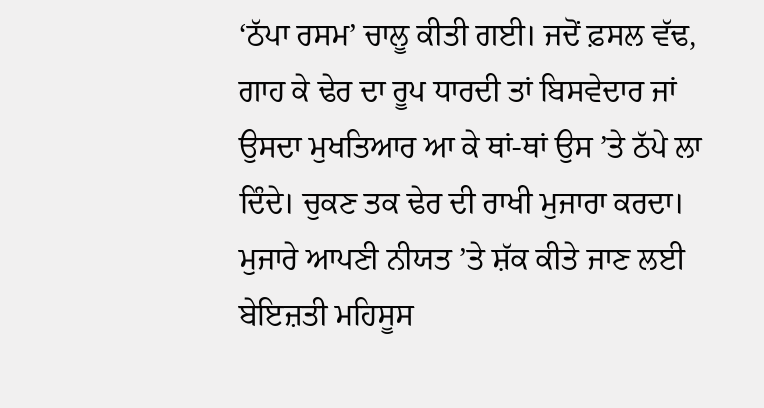‘ਠੱਪਾ ਰਸਮ’ ਚਾਲੂ ਕੀਤੀ ਗਈ। ਜਦੋਂ ਫ਼ਸਲ ਵੱਢ, ਗਾਹ ਕੇ ਢੇਰ ਦਾ ਰੂਪ ਧਾਰਦੀ ਤਾਂ ਬਿਸਵੇਦਾਰ ਜਾਂ ਉਸਦਾ ਮੁਖਤਿਆਰ ਆ ਕੇ ਥਾਂ-ਥਾਂ ਉਸ ’ਤੇ ਠੱਪੇ ਲਾ ਦਿੰਦੇ। ਚੁਕਣ ਤਕ ਢੇਰ ਦੀ ਰਾਖੀ ਮੁਜਾਰਾ ਕਰਦਾ। ਮੁਜਾਰੇ ਆਪਣੀ ਨੀਯਤ ’ਤੇ ਸ਼ੱਕ ਕੀਤੇ ਜਾਣ ਲਈ ਬੇਇਜ਼ਤੀ ਮਹਿਸੂਸ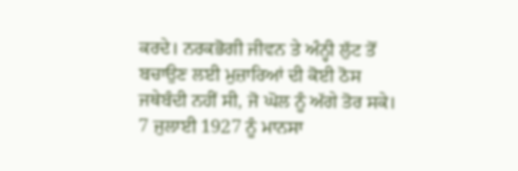ਕਰਦੇ। ਨਰਕਭੋਗੀ ਜੀਵਨ ਤੇ ਅੰਨ੍ਹੀ ਲੁੱਟ ਤੋਂ ਬਚਾਉਣ ਲਈ ਮੁਜ਼ਾਰਿਆਂ ਦੀ ਕੋਈ ਠੋਸ ਜਥੇਬੰਦੀ ਨਹੀਂ ਸੀ, ਜੋ ਘੋਲ ਨੂੰ ਅੱਗੇ ਤੋਰ ਸਕੇ। 7 ਜੁਲਾਈ 1927 ਨੂੰ ਮਾਨਸਾ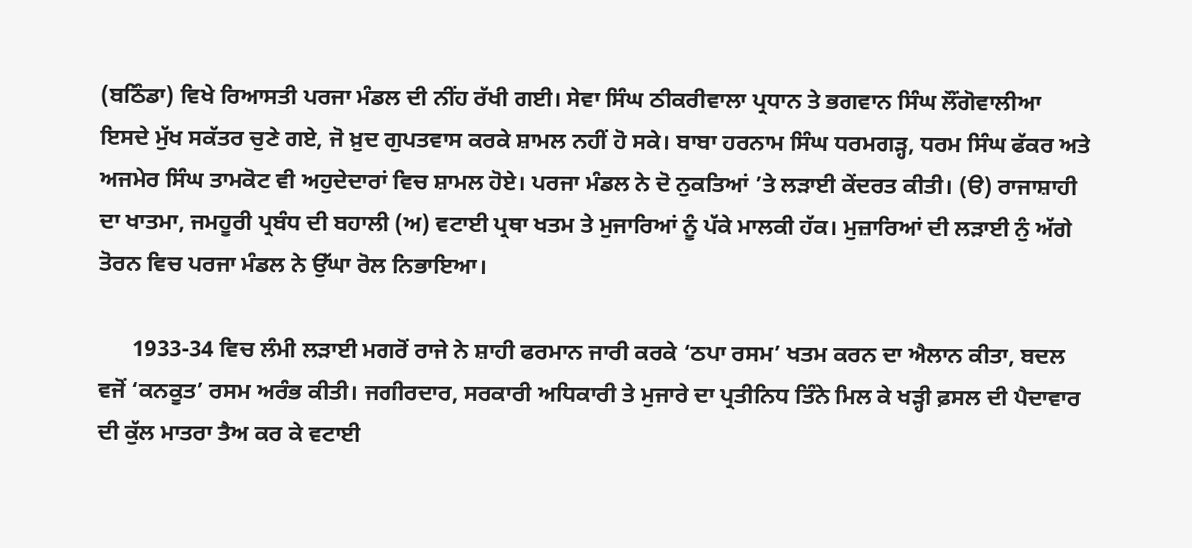(ਬਠਿੰਡਾ) ਵਿਖੇ ਰਿਆਸਤੀ ਪਰਜਾ ਮੰਡਲ ਦੀ ਨੀਂਹ ਰੱਖੀ ਗਈ। ਸੇਵਾ ਸਿੰਘ ਠੀਕਰੀਵਾਲਾ ਪ੍ਰਧਾਨ ਤੇ ਭਗਵਾਨ ਸਿੰਘ ਲੌਂਗੋਵਾਲੀਆ ਇਸਦੇ ਮੁੱਖ ਸਕੱਤਰ ਚੁਣੇ ਗਏ, ਜੋ ਖ਼ੁਦ ਗੁਪਤਵਾਸ ਕਰਕੇ ਸ਼ਾਮਲ ਨਹੀਂ ਹੋ ਸਕੇ। ਬਾਬਾ ਹਰਨਾਮ ਸਿੰਘ ਧਰਮਗੜ੍ਹ, ਧਰਮ ਸਿੰਘ ਫੱਕਰ ਅਤੇ ਅਜਮੇਰ ਸਿੰਘ ਤਾਮਕੋਟ ਵੀ ਅਹੁਦੇਦਾਰਾਂ ਵਿਚ ਸ਼ਾਮਲ ਹੋਏ। ਪਰਜਾ ਮੰਡਲ ਨੇ ਦੋ ਨੁਕਤਿਆਂ ’ਤੇ ਲੜਾਈ ਕੇਂਦਰਤ ਕੀਤੀ। (ੳ) ਰਾਜਾਸ਼ਾਹੀ ਦਾ ਖਾਤਮਾ, ਜਮਹੂਰੀ ਪ੍ਰਬੰਧ ਦੀ ਬਹਾਲੀ (ਅ) ਵਟਾਈ ਪ੍ਰਥਾ ਖਤਮ ਤੇ ਮੁਜਾਰਿਆਂ ਨੂੰ ਪੱਕੇ ਮਾਲਕੀ ਹੱਕ। ਮੁਜ਼ਾਰਿਆਂ ਦੀ ਲੜਾਈ ਨੁੰ ਅੱਗੇ ਤੋਰਨ ਵਿਚ ਪਰਜਾ ਮੰਡਲ ਨੇ ਉੱਘਾ ਰੋਲ ਨਿਭਾਇਆ।

      1933-34 ਵਿਚ ਲੰਮੀ ਲੜਾਈ ਮਗਰੋਂ ਰਾਜੇ ਨੇ ਸ਼ਾਹੀ ਫਰਮਾਨ ਜਾਰੀ ਕਰਕੇ ‘ਠਪਾ ਰਸਮ’ ਖਤਮ ਕਰਨ ਦਾ ਐਲਾਨ ਕੀਤਾ, ਬਦਲ ਵਜੋਂ ‘ਕਨਕੂਤ’ ਰਸਮ ਅਰੰਭ ਕੀਤੀ। ਜਗੀਰਦਾਰ, ਸਰਕਾਰੀ ਅਧਿਕਾਰੀ ਤੇ ਮੁਜਾਰੇ ਦਾ ਪ੍ਰਤੀਨਿਧ ਤਿੰਨੇ ਮਿਲ ਕੇ ਖੜ੍ਹੀ ਫ਼ਸਲ ਦੀ ਪੈਦਾਵਾਰ ਦੀ ਕੁੱਲ ਮਾਤਰਾ ਤੈਅ ਕਰ ਕੇ ਵਟਾਈ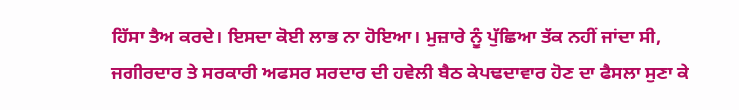ਹਿੱਸਾ ਤੈਅ ਕਰਦੇ। ਇਸਦਾ ਕੋਈ ਲਾਭ ਨਾ ਹੋਇਆ। ਮੁਜ਼ਾਰੇ ਨੂੰ ਪੁੱਛਿਆ ਤੱਕ ਨਹੀਂ ਜਾਂਦਾ ਸੀ, ਜਗੀਰਦਾਰ ਤੇ ਸਰਕਾਰੀ ਅਫਸਰ ਸਰਦਾਰ ਦੀ ਹਵੇਲੀ ਬੈਠ ਕੇਪਢਦਾਵਾਰ ਹੋਣ ਦਾ ਫੈਸਲਾ ਸੁਣਾ ਕੇ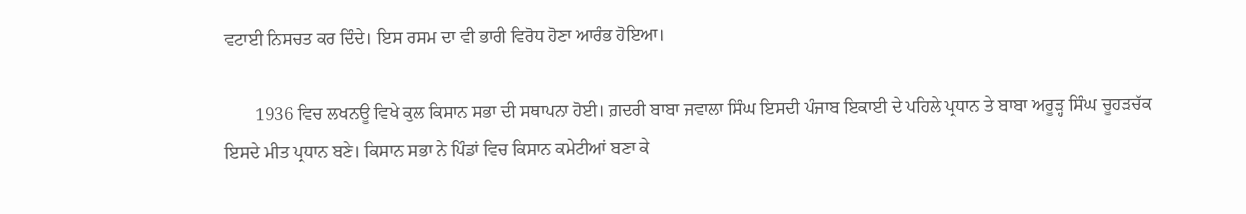ਵਟਾਈ ਨਿਸਚਤ ਕਰ ਦਿੰਦੇ। ਇਸ ਰਸਮ ਦਾ ਵੀ ਭਾਰੀ ਵਿਰੋਧ ਹੋਣਾ ਆਰੰਭ ਹੋਇਆ।

       1936 ਵਿਚ ਲਖਨਊ ਵਿਖੇ ਕੁਲ ਕਿਸਾਨ ਸਭਾ ਦੀ ਸਥਾਪਨਾ ਹੋਈ। ਗ਼ਦਰੀ ਬਾਬਾ ਜਵਾਲਾ ਸਿੰਘ ਇਸਦੀ ਪੰਜਾਬ ਇਕਾਈ ਦੇ ਪਹਿਲੇ ਪ੍ਰਧਾਨ ਤੇ ਬਾਬਾ ਅਰੂੜ੍ਹ ਸਿੰਘ ਚੂਹੜਚੱਕ ਇਸਦੇ ਮੀਤ ਪ੍ਰਧਾਨ ਬਣੇ। ਕਿਸਾਨ ਸਭਾ ਨੇ ਪਿੰਡਾਂ ਵਿਚ ਕਿਸਾਨ ਕਮੇਟੀਆਂ ਬਣਾ ਕੇ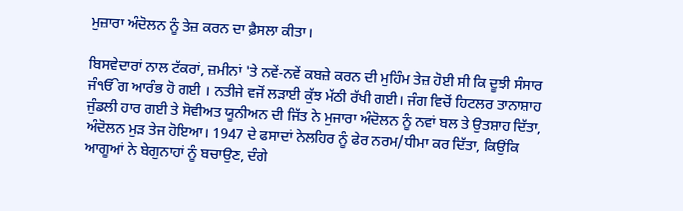ਮੁਜ਼ਾਰਾ ਅੰਦੋਲਨ ਨੂੰ ਤੇਜ਼ ਕਰਨ ਦਾ ਫ਼ੈਸਲਾ ਕੀਤਾ।

ਬਿਸਵੇਦਾਰਾਂ ਨਾਲ ਟੱਕਰਾਂ, ਜ਼ਮੀਨਾਂ 'ਤੇ ਨਵੇਂ-ਨਵੇਂ ਕਬਜ਼ੇ ਕਰਨ ਦੀ ਮੁਹਿੰਮ ਤੇਜ਼ ਹੋਈ ਸੀ ਕਿ ਦੂਝੀ ਸੰਸਾਰ ਜੰੴਗ ਆਰੰਭ ਹੋ ਗਈ । ਨਤੀਜੇ ਵਜੋਂ ਲੜਾਈ ਕੁੱਝ ਮੱਠੀ ਰੱਖੀ ਗਈ। ਜੰਗ ਵਿਚੋਂ ਹਿਟਲਰ ਤਾਨਾਸ਼ਾਹ ਜੁੰਡਲੀ ਹਾਰ ਗਈ ਤੇ ਸੋਵੀਅਤ ਯੂਨੀਅਨ ਦੀ ਜਿੱਤ ਨੇ ਮੁਜਾਰਾ ਅੰਦੋਲਨ ਨੂੰ ਨਵਾਂ ਬਲ ਤੇ ਉਤਸ਼ਾਹ ਦਿੱਤਾ, ਅੰਦੋਲਨ ਮੁੜ ਤੇਜ ਹੋਇਆ। 1947 ਦੇ ਫਸਾਦਾਂ ਨੇਲਹਿਰ ਨੂੰ ਫੇਰ ਨਰਮ/ਧੀਮਾ ਕਰ ਦਿੱਤਾ, ਕਿਉਂਕਿ ਆਗੂਆਂ ਨੇ ਬੇਗੁਨਾਹਾਂ ਨੂੰ ਬਚਾਉਣ, ਦੰਗੇ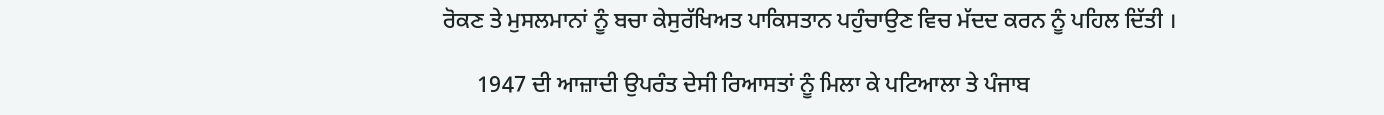ਰੋਕਣ ਤੇ ਮੁਸਲਮਾਨਾਂ ਨੂੰ ਬਚਾ ਕੇਸੁਰੱਖਿਅਤ ਪਾਕਿਸਤਾਨ ਪਹੁੰਚਾਉਣ ਵਿਚ ਮੱਦਦ ਕਰਨ ਨੂੰ ਪਹਿਲ ਦਿੱਤੀ ।

      1947 ਦੀ ਆਜ਼ਾਦੀ ਉਪਰੰਤ ਦੇਸੀ ਰਿਆਸਤਾਂ ਨੂੰ ਮਿਲਾ ਕੇ ਪਟਿਆਲਾ ਤੇ ਪੰਜਾਬ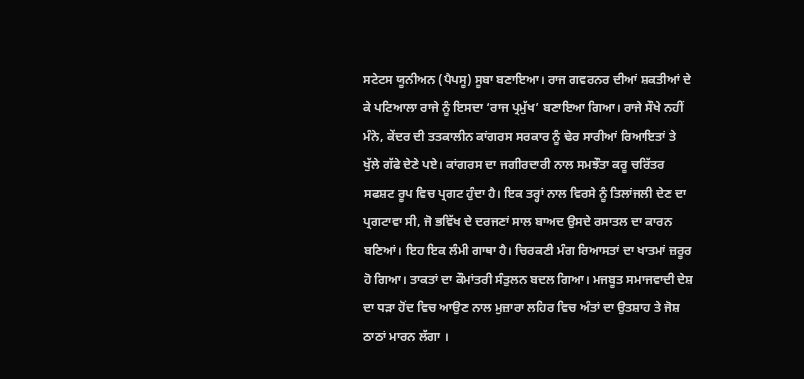ਸਟੇਟਸ ਯੂਨੀਅਨ (ਪੈਪਸੂ) ਸੂਬਾ ਬਣਾਇਆ। ਰਾਜ ਗਵਰਨਰ ਦੀਆਂ ਸ਼ਕਤੀਆਂ ਦੇ ਕੇ ਪਟਿਆਲਾ ਰਾਜੇ ਨੂੰ ਇਸਦਾ ‘ਰਾਜ ਪ੍ਰਮੁੱਖ’ ਬਣਾਇਆ ਗਿਆ। ਰਾਜੇ ਸੌਖੇ ਨਹੀਂ ਮੰਨੇ, ਕੇਂਦਰ ਦੀ ਤਤਕਾਲੀਨ ਕਾਂਗਰਸ ਸਰਕਾਰ ਨੂੰ ਢੇਰ ਸਾਰੀਆਂ ਰਿਆਇਤਾਂ ਤੇ ਖੁੱਲੇ ਗੱਫੇ ਦੇਣੇ ਪਏ। ਕਾਂਗਰਸ ਦਾ ਜਗੀਰਦਾਰੀ ਨਾਲ ਸਮਝੌਤਾ ਕਰੂ ਚਰਿੱਤਰ  ਸਫਸ਼ਟ ਰੂਪ ਵਿਚ ਪ੍ਰਗਟ ਹੁੰਦਾ ਹੈ। ਇਕ ਤਰ੍ਹਾਂ ਨਾਲ ਵਿਰਸੇ ਨੂੰ ਤਿਲਾਂਜਲੀ ਦੇਣ ਦਾ ਪ੍ਰਗਟਾਵਾ ਸੀ, ਜੋ ਭਵਿੱਖ ਦੇ ਦਰਜਣਾਂ ਸਾਲ ਬਾਅਦ ਉਸਦੇ ਰਸਾਤਲ ਦਾ ਕਾਰਨ ਬਣਿਆਂ। ਇਹ ਇਕ ਲੰਮੀ ਗਾਥਾ ਹੈ। ਚਿਰਕਣੀ ਮੰਗ ਰਿਆਸਤਾਂ ਦਾ ਖਾਤਮਾਂ ਜ਼ਰੂਰ ਹੋ ਗਿਆ। ਤਾਕਤਾਂ ਦਾ ਕੌਮਾਂਤਰੀ ਸੰਤੁਲਨ ਬਦਲ ਗਿਆ। ਮਜਬੂਤ ਸਮਾਜਵਾਦੀ ਦੇਸ਼ ਦਾ ਧੜਾ ਹੋਂਦ ਵਿਚ ਆਉਣ ਨਾਲ ਮੁਜ਼ਾਰਾ ਲਹਿਰ ਵਿਚ ਅੰਤਾਂ ਦਾ ਉਤਸ਼ਾਹ ਤੇ ਜੋਸ਼ ਠਾਠਾਂ ਮਾਰਨ ਲੱਗਾ ।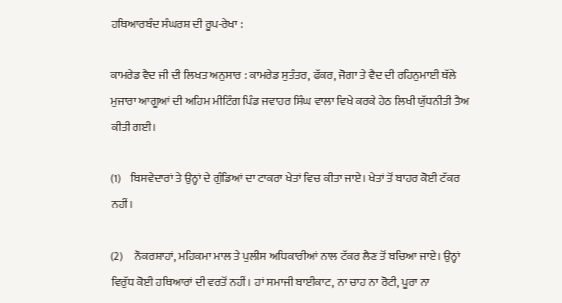ਹਥਿਆਰਬੰਦ ਸੰਘਰਸ਼ ਦੀ ਰੂਪ-ਰੇਖਾ :

ਕਾਮਰੇਡ ਵੈਦ ਜੀ ਦੀ ਲਿਖਤ ਅਨੁਸਾਰ : ਕਾਮਰੇਡ ਸੁਤੰਤਰ, ਫੱਕਰ, ਜੋਗਾ ਤੇ ਵੈਦ ਦੀ ਰਹਿਨੁਮਾਈ ਥੱਲੇ ਮੁਜਾਰਾ ਆਗੂਆਂ ਦੀ ਅਹਿਮ ਮੀਟਿੰਗ ਪਿੰਡ ਜਵਾਹਰ ਸਿੰਘ ਵਾਲਾ ਵਿਖੇ ਕਰਕੇ ਹੇਠ ਲਿਖੀ ਯੁੱਧਨੀਤੀ ਤੈਅ ਕੀਤੀ ਗਈ।

(1)    ਬਿਸਵੇਦਾਰਾਂ ਤੇ ਉਨ੍ਹਾਂ ਦੇ ਗੁੰਡਿਆਂ ਦਾ ਟਾਕਰਾ ਖੇਤਾਂ ਵਿਚ ਕੀਤਾ ਜਾਏ। ਖੇਤਾਂ ਤੋਂ ਬਾਹਰ ਕੋਈ ਟੱਕਰ ਨਹੀਂ।

(2)     ਨੌਕਰਸ਼ਾਹਾਂ, ਮਹਿਕਮਾ ਮਾਲ ਤੇ ਪੁਲੀਸ ਅਧਿਕਾਰੀਆਂ ਨਾਲ ਟੱਕਰ ਲੈਣ ਤੋਂ ਬਚਿਆ ਜਾਏ। ਉਨ੍ਹਾਂ ਵਿਰੁੱਧ ਕੋਈ ਹਥਿਆਰਾਂ ਦੀ ਵਰਤੋਂ ਨਹੀਂ। ਹਾਂ ਸਮਾਜੀ ਬਾਈਕਾਟ, ਨਾ ਚਾਹ ਨਾ ਰੋਟੀ, ਪੂਰਾ ਨਾ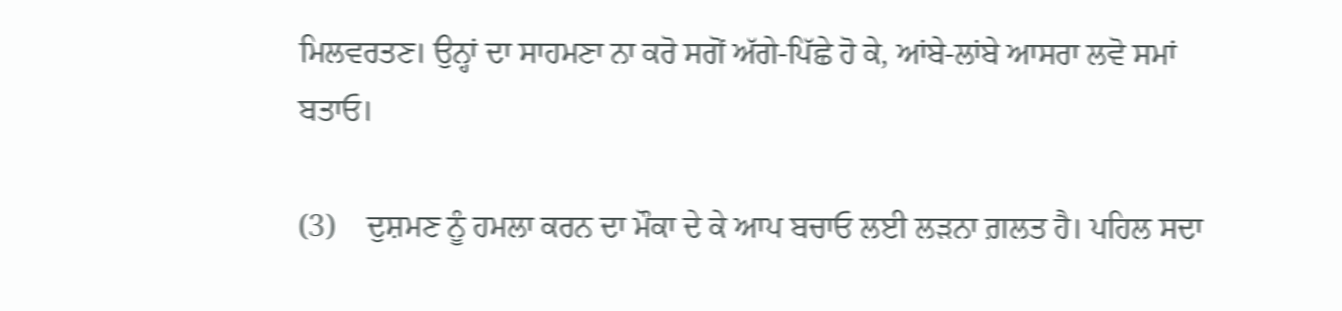ਮਿਲਵਰਤਣ। ਉਨ੍ਹਾਂ ਦਾ ਸਾਹਮਣਾ ਨਾ ਕਰੋ ਸਗੋਂ ਅੱਗੇ-ਪਿੱਛੇ ਹੋ ਕੇ, ਆਂਬੇ-ਲਾਂਬੇ ਆਸਰਾ ਲਵੋ ਸਮਾਂ ਬਤਾਓ।

(3)    ਦੁਸ਼ਮਣ ਨੂੰ ਹਮਲਾ ਕਰਨ ਦਾ ਮੌਕਾ ਦੇ ਕੇ ਆਪ ਬਚਾਓ ਲਈ ਲੜਨਾ ਗ਼ਲਤ ਹੈ। ਪਹਿਲ ਸਦਾ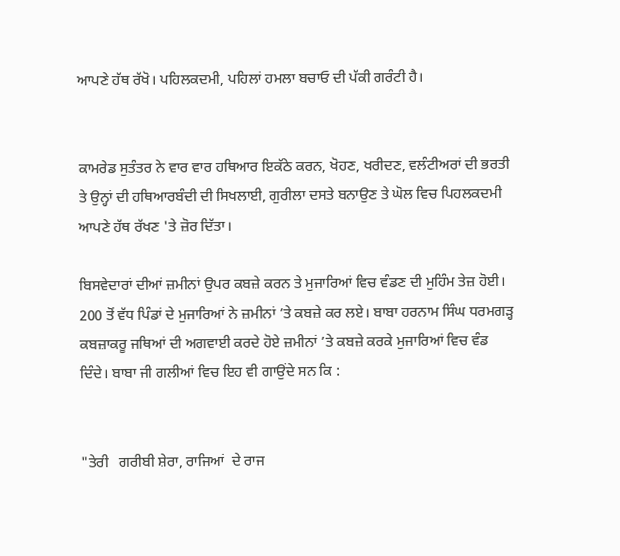ਆਪਣੇ ਹੱਥ ਰੱਖੋ। ਪਹਿਲਕਦਮੀ, ਪਹਿਲਾਂ ਹਮਲਾ ਬਚਾਓ ਦੀ ਪੱਕੀ ਗਰੰਟੀ ਹੈ।


ਕਾਮਰੇਡ ਸੁਤੰਤਰ ਨੇ ਵਾਰ ਵਾਰ ਹਥਿਆਰ ਇਕੱਠੇ ਕਰਨ, ਖੋਹਣ, ਖਰੀਦਣ, ਵਲੰਟੀਅਰਾਂ ਦੀ ਭਰਤੀ ਤੇ ਉਨ੍ਹਾਂ ਦੀ ਹਥਿਆਰਬੰਦੀ ਦੀ ਸਿਖਲਾਈ, ਗੁਰੀਲਾ ਦਸਤੇ ਬਨਾਉਣ ਤੇ ਘੋਲ ਵਿਚ ਪਿਹਲਕਦਮੀ ਆਪਣੇ ਹੱਥ ਰੱਖਣ 'ਤੇ ਜ਼ੋਰ ਦਿੱਤਾ।

ਬਿਸਵੇਦਾਰਾਂ ਦੀਆਂ ਜ਼ਮੀਨਾਂ ਉਪਰ ਕਬਜ਼ੇ ਕਰਨ ਤੇ ਮੁਜਾਰਿਆਂ ਵਿਚ ਵੰਡਣ ਦੀ ਮੁਹਿੰਮ ਤੇਜ਼ ਹੋਈ। 200 ਤੋਂ ਵੱਧ ਪਿੰਡਾਂ ਦੇ ਮੁਜਾਰਿਆਂ ਨੇ ਜ਼ਮੀਨਾਂ ’ਤੇ ਕਬਜ਼ੇ ਕਰ ਲਏ। ਬਾਬਾ ਹਰਨਾਮ ਸਿੰਘ ਧਰਮਗੜ੍ਹ ਕਬਜ਼ਾਕਰੂ ਜਥਿਆਂ ਦੀ ਅਗਵਾਈ ਕਰਦੇ ਹੋਏ ਜ਼ਮੀਨਾਂ ’ਤੇ ਕਬਜ਼ੇ ਕਰਕੇ ਮੁਜਾਰਿਆਂ ਵਿਚ ਵੰਡ ਦਿੰਦੇ। ਬਾਬਾ ਜੀ ਗਲੀਆਂ ਵਿਚ ਇਹ ਵੀ ਗਾਉਂਦੇ ਸਨ ਕਿ :


"ਤੇਰੀ   ਗਰੀਬੀ ਸ਼ੇਰਾ, ਰਾਜਿਆਂ  ਦੇ ਰਾਜ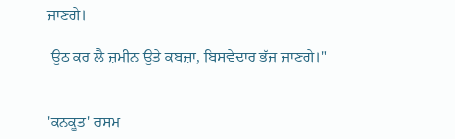ਜਾਣਗੇ।

 ਉਠ ਕਰ ਲੈ ਜ਼ਮੀਨ ਉਤੇ ਕਬਜ਼ਾ, ਬਿਸਵੇਦਾਰ ਭੱਜ ਜਾਣਗੇ।"


'ਕਨਕੂਤ' ਰਸਮ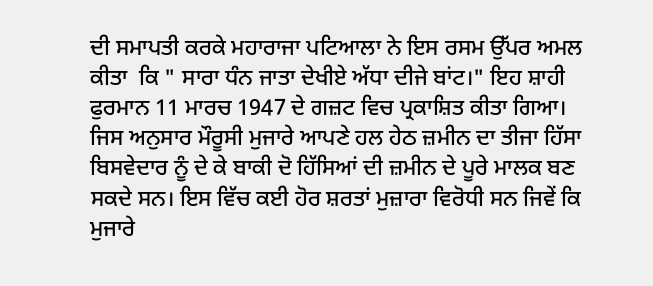ਦੀ ਸਮਾਪਤੀ ਕਰਕੇ ਮਹਾਰਾਜਾ ਪਟਿਆਲਾ ਨੇ ਇਸ ਰਸਮ ਉੱਪਰ ਅਮਲ ਕੀਤਾ  ਕਿ " ਸਾਰਾ ਧੰਨ ਜਾਤਾ ਦੇਖੀਏ ਅੱਧਾ ਦੀਜੇ ਬਾਂਟ।" ਇਹ ਸ਼ਾਹੀ ਫੁਰਮਾਨ 11 ਮਾਰਚ 1947 ਦੇ ਗਜ਼ਟ ਵਿਚ ਪ੍ਰਕਾਸ਼ਿਤ ਕੀਤਾ ਗਿਆ। ਜਿਸ ਅਨੁਸਾਰ ਮੌਰੂਸੀ ਮੁਜਾਰੇ ਆਪਣੇ ਹਲ ਹੇਠ ਜ਼ਮੀਨ ਦਾ ਤੀਜਾ ਹਿੱਸਾ ਬਿਸਵੇਦਾਰ ਨੂੰ ਦੇ ਕੇ ਬਾਕੀ ਦੋ ਹਿੱਸਿਆਂ ਦੀ ਜ਼ਮੀਨ ਦੇ ਪੂਰੇ ਮਾਲਕ ਬਣ ਸਕਦੇ ਸਨ। ਇਸ ਵਿੱਚ ਕਈ ਹੋਰ ਸ਼ਰਤਾਂ ਮੁਜ਼ਾਰਾ ਵਿਰੋਧੀ ਸਨ ਜਿਵੇਂ ਕਿ ਮੁਜਾਰੇ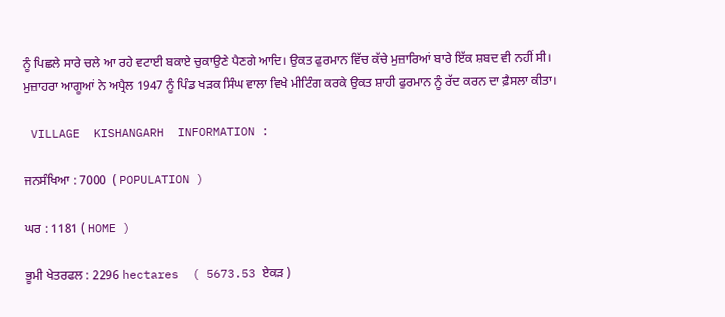ਨੂੰ ਪਿਛਲੇ ਸਾਰੇ ਚਲੇ ਆ ਰਹੇ ਵਟਾਈ ਬਕਾਏ ਚੁਕਾਉਣੇ ਪੈਣਗੇ ਆਦਿ। ਉਕਤ ਫੁਰਮਾਨ ਵਿੱਚ ਕੱਚੇ ਮੁਜ਼ਾਰਿਆਂ ਬਾਰੇ ਇੱਕ ਸ਼ਬਦ ਵੀ ਨਹੀਂ ਸੀ। ਮੁਜ਼ਾਹਰਾ ਆਗੂਆਂ ਨੇ ਅਪ੍ਰੈਲ 1947 ਨੂੰ ਪਿੰਡ ਖੜਕ ਸਿੰਘ ਵਾਲਾ ਵਿਖੇ ਮੀਟਿੰਗ ਕਰਕੇ ਉਕਤ ਸ਼ਾਹੀ ਫੁਰਮਾਨ ਨੂੰ ਰੱਦ ਕਰਨ ਦਾ ਫ਼ੈਸਲਾ ਕੀਤਾ।

 VILLAGE  KISHANGARH  INFORMATION :

ਜਨਸੰਖਿਆ : 7000  ( POPULATION )

ਘਰ : 1181 ( HOME )

ਭੂਮੀ ਖੇਤਰਫਲ : 2296 hectares  ( 5673.53 ਏਕੜ )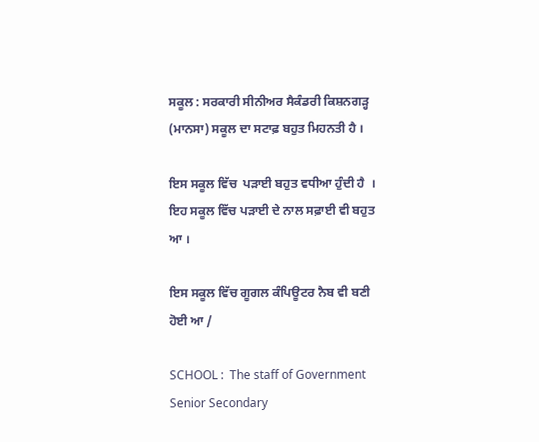ਸਕੂਲ : ਸਰਕਾਰੀ ਸੀਨੀਅਰ ਸੈਕੰਡਰੀ ਕਿਸ਼ਨਗੜ੍ਹ  (ਮਾਨਸਾ) ਸਕੂਲ ਦਾ ਸਟਾਫ਼ ਬਹੁਤ ਮਿਹਨਤੀ ਹੈ ।

ਇਸ ਸਕੂਲ ਵਿੱਚ  ਪੜਾਈ ਬਹੁਤ ਵਧੀਆ ਹੁੰਦੀ ਹੈ  । ਇਹ ਸਕੂਲ ਵਿੱਚ ਪੜਾਈ ਦੇ ਨਾਲ ਸਫ਼ਾਈ ਵੀ ਬਹੁਤ ਆ ।

ਇਸ ਸਕੂਲ ਵਿੱਚ ਗੂਗਲ ਕੰਪਿਊਟਰ ਨੈਬ ਵੀ ਬਣੀ ਹੋਈ ਆ /

SCHOOL :  The staff of Government Senior Secondary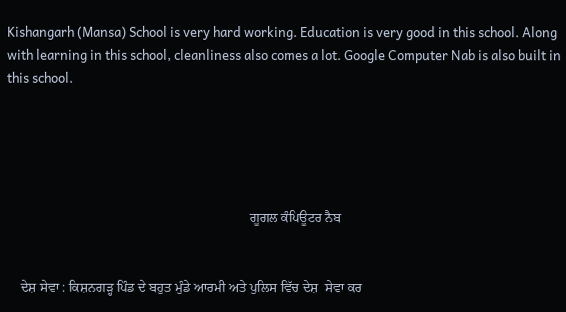Kishangarh (Mansa) School is very hard working. Education is very good in this school. Along with learning in this school, cleanliness also comes a lot. Google Computer Nab is also built in this school.





                                                                        ਗੂਗਲ ਕੰਪਿਊਟਰ ਨੈਬ


    ਦੇਸ਼ ਸੇਵਾ : ਕਿਸ਼ਨਗੜ੍ਹ ਪਿੰਡ ਦੇ ਬਹੁਤ ਮੁੰਡੇ ਆਰਮੀ ਅਤੇ ਪੁਲਿਸ ਵਿੱਚ ਦੇਸ਼  ਸੇਵਾ ਕਰ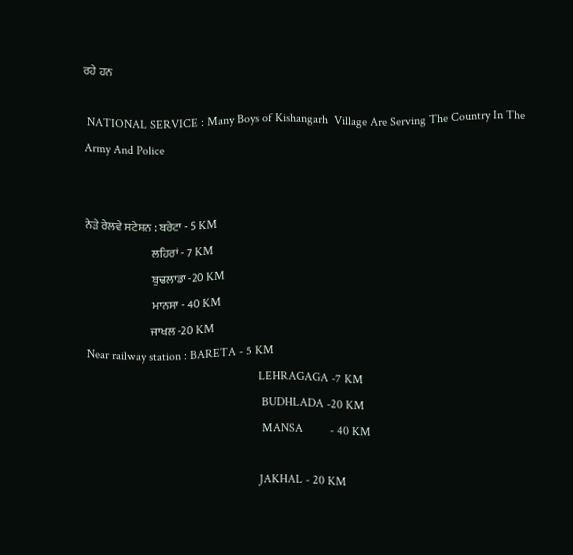ਰਹੇ ਹਨ

 NATIONAL SERVICE : Many Boys of Kishangarh  Village Are Serving The Country In The Army And Police


ਨੇੜੇ ਰੇਲਵੇ ਸਟੇਸ਼ਨ : ਬਰੇਟਾ - 5 KM
                             ਲਹਿਰਾਂ - 7 KM
                             ਬੁਢਲਾਡਾ -20 KM
                             ਮਾਨਸਾ - 40 KM
                            ਜਾਖਲ -20 KM
Near railway station : BARETA - 5 KM
                                                         LEHRAGAGA -7 KM
                                                          BUDHLADA -20 KM
                                                          MANSA         - 40 KM

                                                         JAKHAL - 20 KM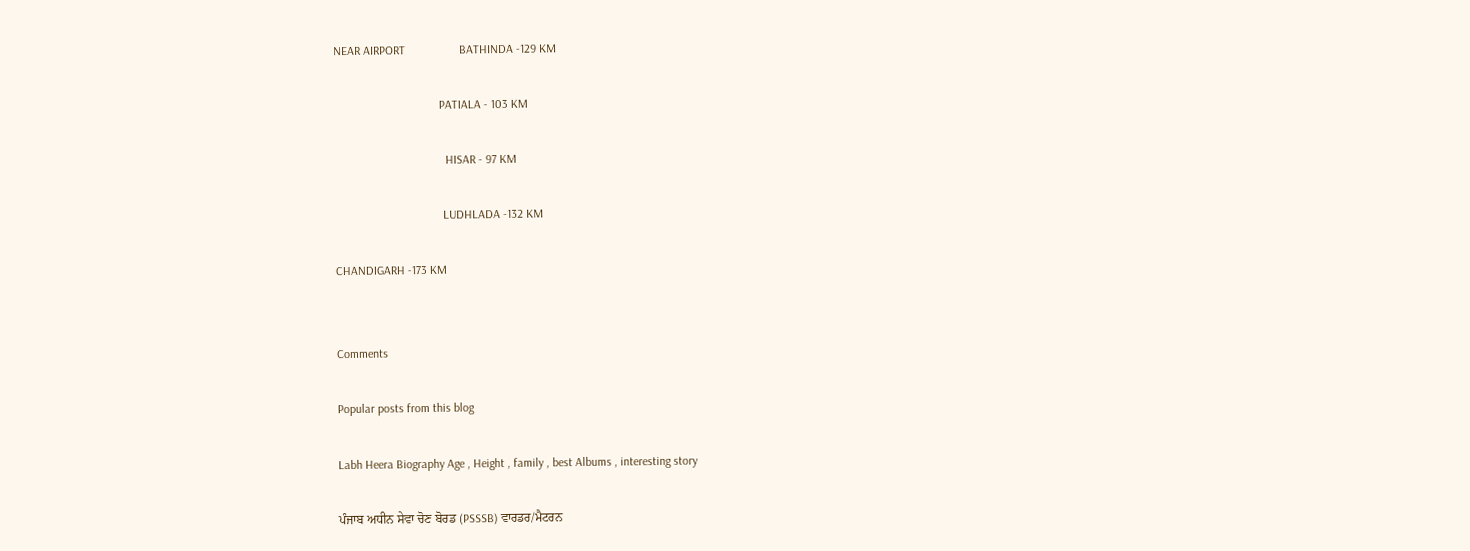NEAR AIRPORT                  BATHINDA -129 KM

                                   PATIALA - 103 KM

                                     HISAR - 97 KM

                                    LUDHLADA -132 KM

CHANDIGARH -173 KM


Comments

Popular posts from this blog

Labh Heera Biography Age , Height , family , best Albums , interesting story

ਪੰਜਾਬ ਅਧੀਨ ਸੇਵਾ ਚੋਣ ਬੋਰਡ (PSSSB) ਵਾਰਡਰ/ਮੈਟਰਨ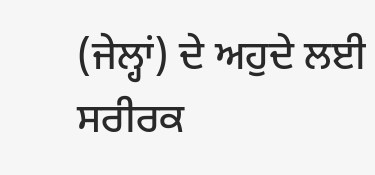(ਜੇਲ੍ਹਾਂ) ਦੇ ਅਹੁਦੇ ਲਈ ਸਰੀਰਕ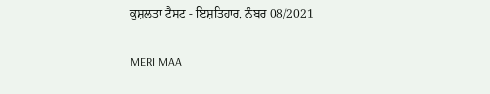ਕੁਸ਼ਲਤਾ ਟੈਸਟ - ਇਸ਼ਤਿਹਾਰ. ਨੰਬਰ 08/2021

MERI MAA